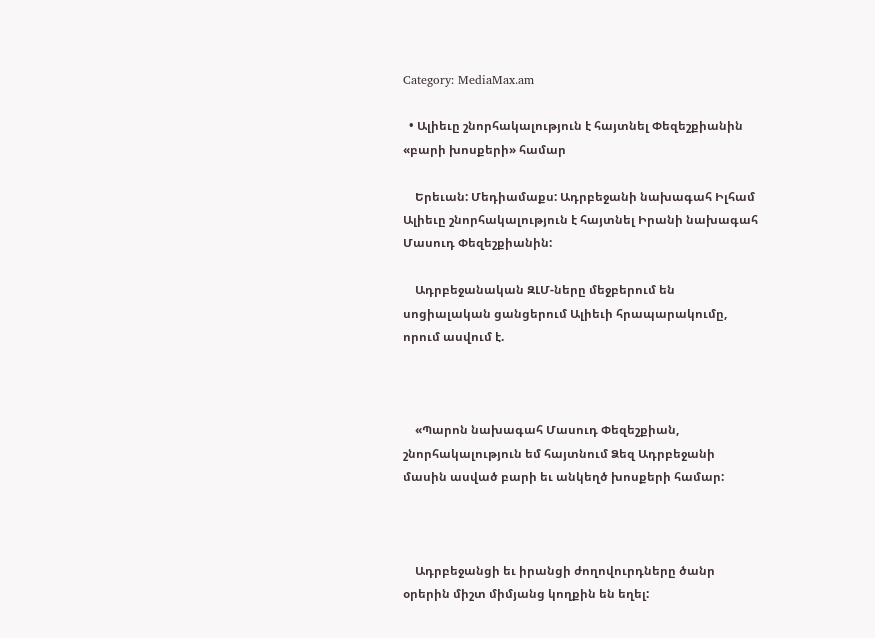Category: MediaMax.am

  • Ալիեւը շնորհակալություն է հայտնել Փեզեշքիանին «բարի խոսքերի» համար

    Երեւան: Մեդիամաքս: Ադրբեջանի նախագահ Իլհամ Ալիեւը շնորհակալություն է հայտնել Իրանի նախագահ Մասուդ Փեզեշքիանին:

    Ադրբեջանական ԶԼՄ-ները մեջբերում են սոցիալական ցանցերում Ալիեւի հրապարակումը, որում ասվում է.



    «Պարոն նախագահ Մասուդ Փեզեշքիան, շնորհակալություն եմ հայտնում Ձեզ Ադրբեջանի մասին ասված բարի եւ անկեղծ խոսքերի համար:



    Ադրբեջանցի եւ իրանցի ժողովուրդները ծանր օրերին միշտ միմյանց կողքին են եղել: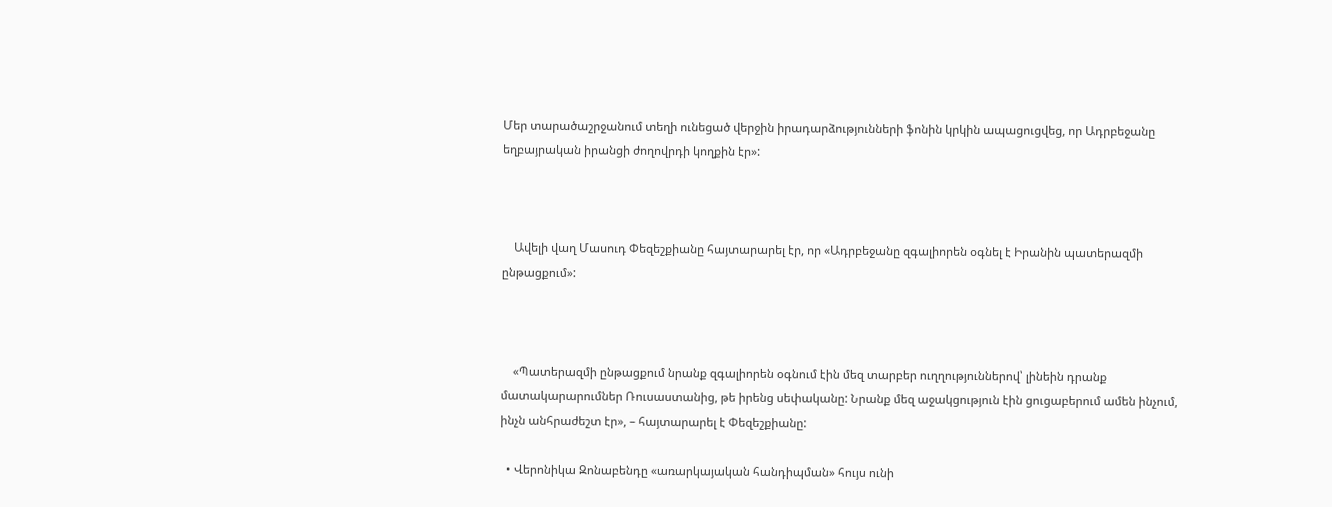Մեր տարածաշրջանում տեղի ունեցած վերջին իրադարձությունների ֆոնին կրկին ապացուցվեց, որ Ադրբեջանը եղբայրական իրանցի ժողովրդի կողքին էր»:



    Ավելի վաղ Մասուդ Փեզեշքիանը հայտարարել էր, որ «Ադրբեջանը զգալիորեն օգնել է Իրանին պատերազմի ընթացքում»:



    «Պատերազմի ընթացքում նրանք զգալիորեն օգնում էին մեզ տարբեր ուղղություններով՝ լինեին դրանք մատակարարումներ Ռուսաստանից, թե իրենց սեփականը: Նրանք մեզ աջակցություն էին ցուցաբերում ամեն ինչում, ինչն անհրաժեշտ էր», – հայտարարել է Փեզեշքիանը:

  • Վերոնիկա Զոնաբենդը «առարկայական հանդիպման» հույս ունի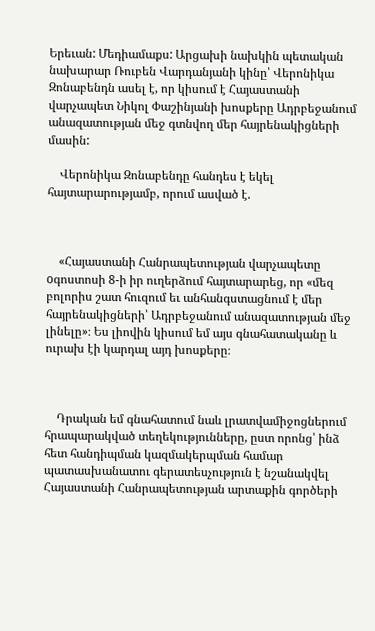Երեւան: Մեդիամաքս: Արցախի նախկին պետական նախարար Ռուբեն Վարդանյանի կինը՝ Վերոնիկա Զոնաբենդն ասել է, որ կիսում է Հայաստանի վարչապետ Նիկոլ Փաշինյանի խոսքերը Ադրբեջանում անազատության մեջ գտնվող մեր հայրենակիցների մասին:

    Վերոնիկա Զոնաբենդը հանդես է եկել հայտարարությամբ, որում ասված է.



    «Հայաստանի Հանրապետության վարչապետը oգոստոսի 8-ի իր ուղերձում հայտարարեց, որ «մեզ բոլորիս շատ հուզում եւ անհանգստացնում է մեր հայրենակիցների՝ Ադրբեջանում անազատության մեջ լինելը»։ Ես լիովին կիսում եմ այս գնահատականը և ուրախ էի կարդալ այդ խոսքերը։



    Դրական եմ գնահատում նաև լրատվամիջոցներում հրապարակված տեղեկությունները, ըստ որոնց՝ ինձ հետ հանդիպման կազմակերպման համար պատասխանատու գերատեսչություն է նշանակվել Հայաստանի Հանրապետության արտաքին գործերի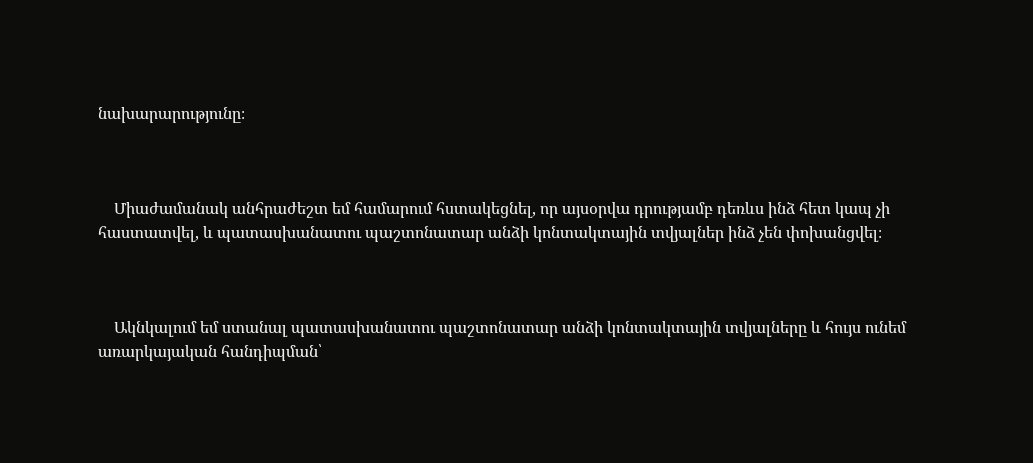նախարարությունը։



    Միաժամանակ անհրաժեշտ եմ համարում հստակեցնել, որ այսօրվա դրությամբ դեռևս ինձ հետ կապ չի հաստատվել, և պատասխանատու պաշտոնատար անձի կոնտակտային տվյալներ ինձ չեն փոխանցվել։



    Ակնկալում եմ ստանալ պատասխանատու պաշտոնատար անձի կոնտակտային տվյալները և հույս ունեմ առարկայական հանդիպման՝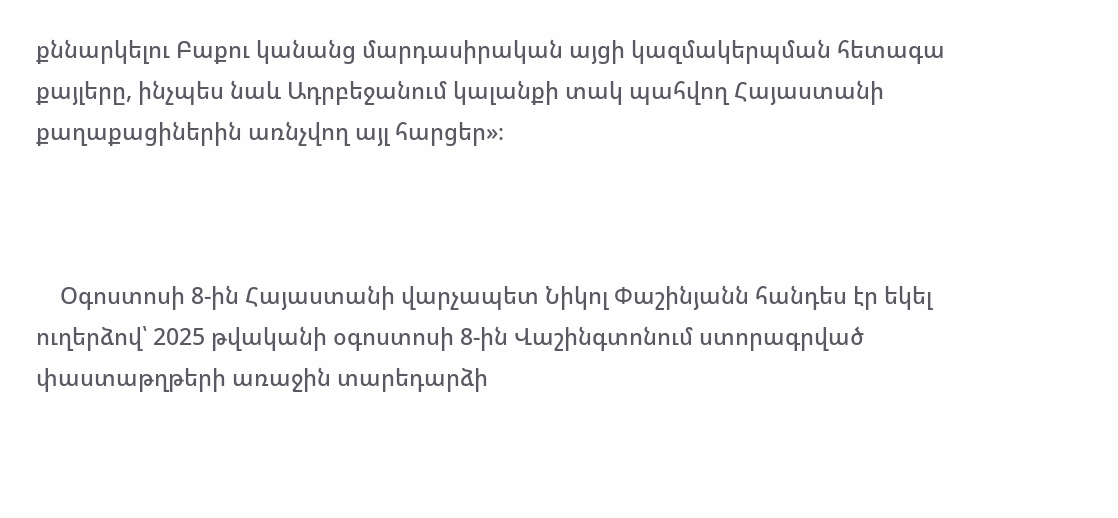քննարկելու Բաքու կանանց մարդասիրական այցի կազմակերպման հետագա քայլերը, ինչպես նաև Ադրբեջանում կալանքի տակ պահվող Հայաստանի քաղաքացիներին առնչվող այլ հարցեր»։



    Օգոստոսի 8-ին Հայաստանի վարչապետ Նիկոլ Փաշինյանն հանդես էր եկել ուղերձով՝ 2025 թվականի օգոստոսի 8-ին Վաշինգտոնում ստորագրված փաստաթղթերի առաջին տարեդարձի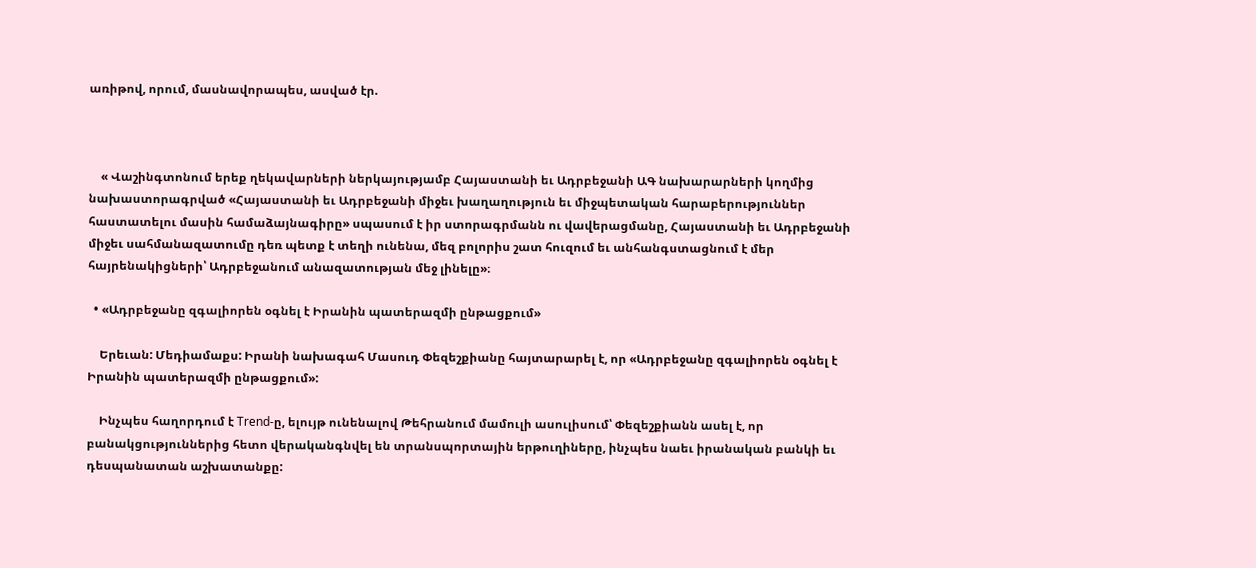առիթով, որում, մասնավորապես, ասված էր.



    « Վաշինգտոնում երեք ղեկավարների ներկայությամբ Հայաստանի եւ Ադրբեջանի ԱԳ նախարարների կողմից նախաստորագրված «Հայաստանի եւ Ադրբեջանի միջեւ խաղաղություն եւ միջպետական հարաբերություններ հաստատելու մասին համաձայնագիրը» սպասում է իր ստորագրմանն ու վավերացմանը, Հայաստանի եւ Ադրբեջանի միջեւ սահմանազատումը դեռ պետք է տեղի ունենա, մեզ բոլորիս շատ հուզում եւ անհանգստացնում է մեր հայրենակիցների՝ Ադրբեջանում անազատության մեջ լինելը»։

  • «Ադրբեջանը զգալիորեն օգնել է Իրանին պատերազմի ընթացքում»

    Երեւան: Մեդիամաքս: Իրանի նախագահ Մասուդ Փեզեշքիանը հայտարարել է, որ «Ադրբեջանը զգալիորեն օգնել է Իրանին պատերազմի ընթացքում»:

    Ինչպես հաղորդում է Trend-ը, ելույթ ունենալով Թեհրանում մամուլի ասուլիսում՝ Փեզեշքիանն ասել է, որ բանակցություններից հետո վերականգնվել են տրանսպորտային երթուղիները, ինչպես նաեւ իրանական բանկի եւ դեսպանատան աշխատանքը: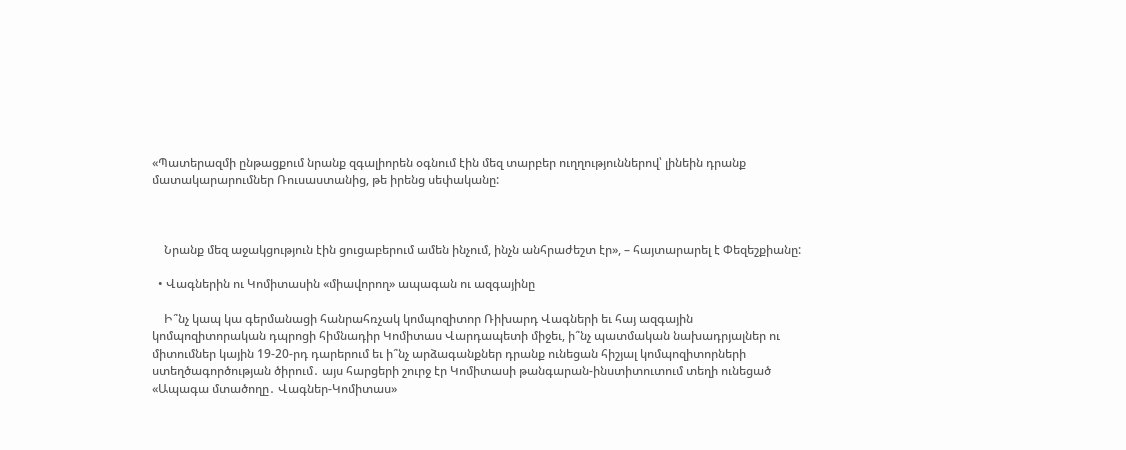«Պատերազմի ընթացքում նրանք զգալիորեն օգնում էին մեզ տարբեր ուղղություններով՝ լինեին դրանք մատակարարումներ Ռուսաստանից, թե իրենց սեփականը:



    Նրանք մեզ աջակցություն էին ցուցաբերում ամեն ինչում, ինչն անհրաժեշտ էր», – հայտարարել է Փեզեշքիանը:

  • Վագներին ու Կոմիտասին «միավորող» ապագան ու ազգայինը

    Ի՞նչ կապ կա գերմանացի հանրահռչակ կոմպոզիտոր Ռիխարդ Վագների եւ հայ ազգային կոմպոզիտորական դպրոցի հիմնադիր Կոմիտաս Վարդապետի միջեւ, ի՞նչ պատմական նախադրյալներ ու միտումներ կային 19-20-րդ դարերում եւ ի՞նչ արձագանքներ դրանք ունեցան հիշյալ կոմպոզիտորների ստեղծագործության ծիրում․ այս հարցերի շուրջ էր Կոմիտասի թանգարան-ինստիտուտում տեղի ունեցած «Ապագա մտածողը․ Վագներ-Կոմիտաս»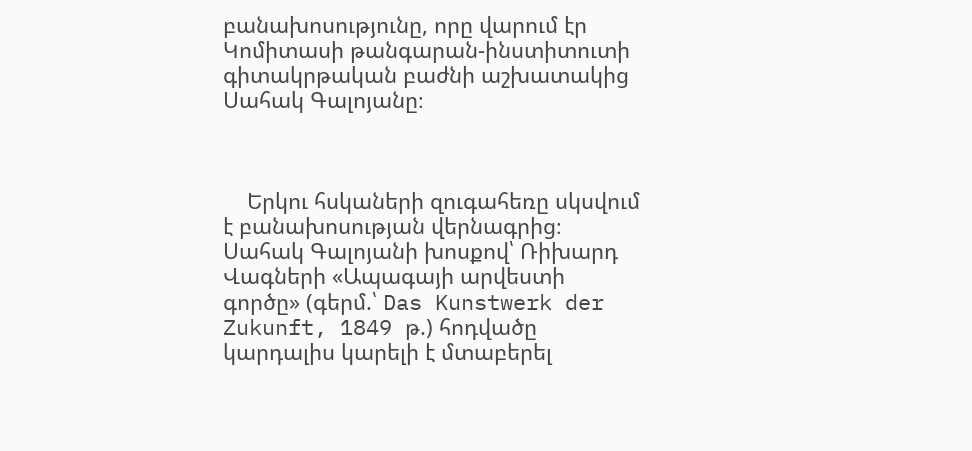բանախոսությունը, որը վարում էր Կոմիտասի թանգարան-ինստիտուտի գիտակրթական բաժնի աշխատակից Սահակ Գալոյանը։



    Երկու հսկաների զուգահեռը սկսվում է բանախոսության վերնագրից։ Սահակ Գալոյանի խոսքով՝ Ռիխարդ Վագների «Ապագայի արվեստի գործը» (գերմ.՝ Das Kunstwerk der Zukunft, 1849 թ.) հոդվածը կարդալիս կարելի է մտաբերել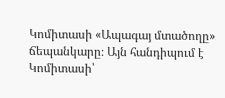Կոմիտասի «Ապագայ մտածողը» ճեպանկարը։ Այն հանդիպում է Կոմիտասի՝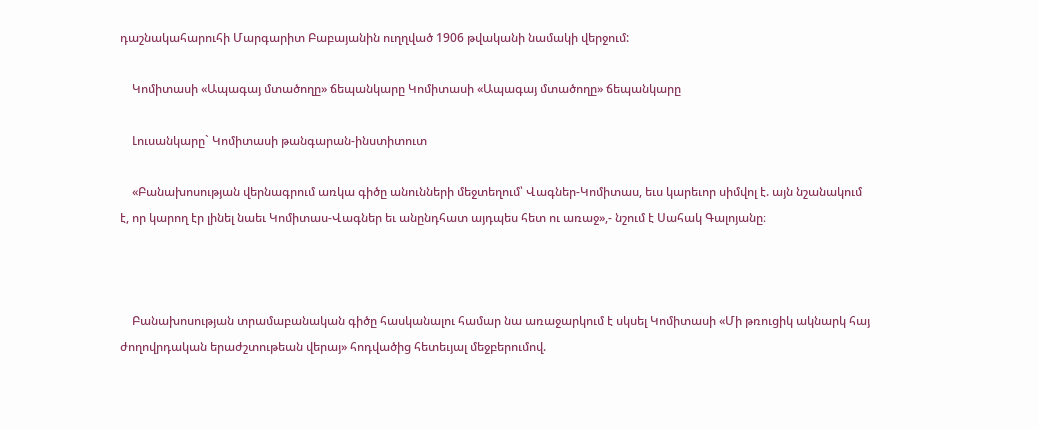դաշնակահարուհի Մարգարիտ Բաբայանին ուղղված 1906 թվականի նամակի վերջում:

    Կոմիտասի «Ապագայ մտածողը» ճեպանկարը Կոմիտասի «Ապագայ մտածողը» ճեպանկարը

    Լուսանկարը` Կոմիտասի թանգարան-ինստիտուտ

    «Բանախոսության վերնագրում առկա գիծը անունների մեջտեղում՝ Վագներ-Կոմիտաս, եւս կարեւոր սիմվոլ է. այն նշանակում է, որ կարող էր լինել նաեւ Կոմիտաս-Վագներ եւ անընդհատ այդպես հետ ու առաջ»,- նշում է Սահակ Գալոյանը։



    Բանախոսության տրամաբանական գիծը հասկանալու համար նա առաջարկում է սկսել Կոմիտասի «Մի թռուցիկ ակնարկ հայ ժողովրդական երաժշտութեան վերայ» հոդվածից հետեւյալ մեջբերումով.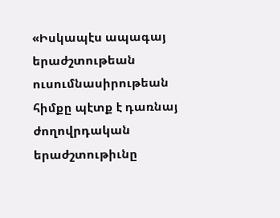«Իսկապէս ապագայ երաժշտութեան ուսումնասիրութեան հիմքը պէտք է դառնայ ժողովրդական երաժշտութիւնը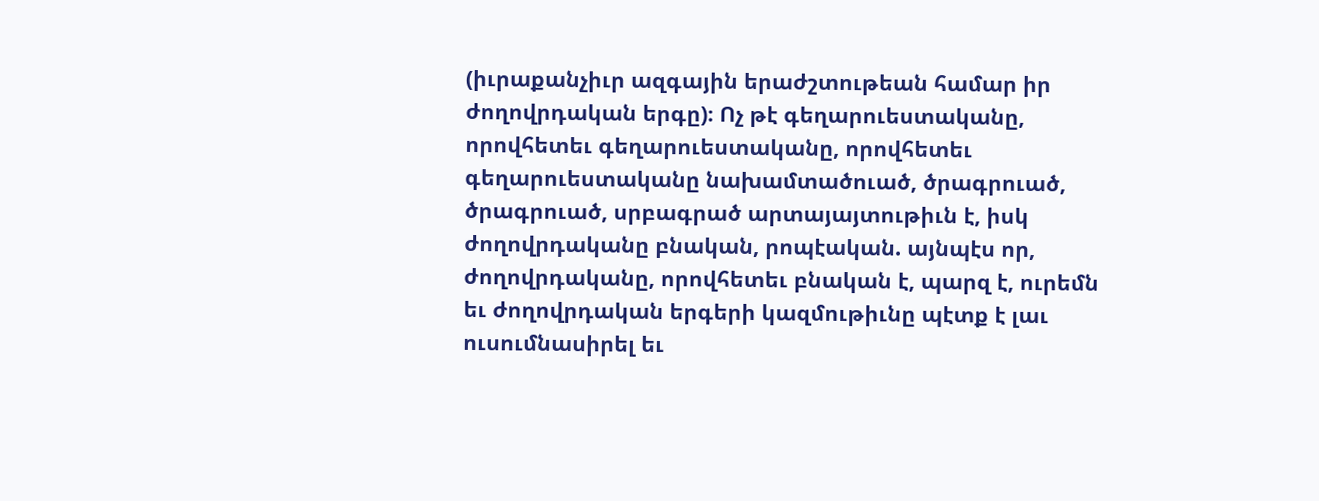(իւրաքանչիւր ազգային երաժշտութեան համար իր ժողովրդական երգը)։ Ոչ թէ գեղարուեստականը, որովհետեւ գեղարուեստականը, որովհետեւ գեղարուեստականը նախամտածուած, ծրագրուած, ծրագրուած, սրբագրած արտայայտութիւն է, իսկ ժողովրդականը բնական, րոպէական. այնպէս որ, ժողովրդականը, որովհետեւ բնական է, պարզ է, ուրեմն եւ ժողովրդական երգերի կազմութիւնը պէտք է լաւ ուսումնասիրել եւ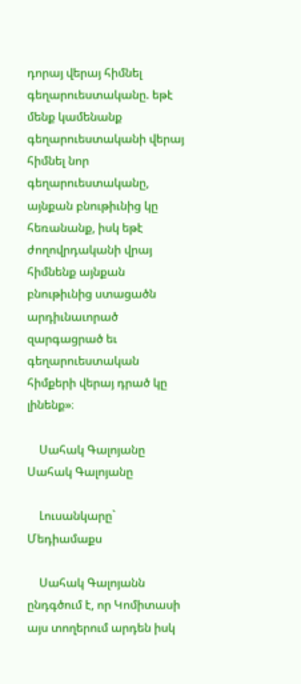դորայ վերայ հիմնել գեղարուեստականը. եթէ մենք կամենանք գեղարուեստականի վերայ հիմնել նոր գեղարուեստականը, այնքան բնութիւնից կը հեռանանք, իսկ եթէ ժողովրդականի վրայ հիմնենք այնքան բնութիւնից ստացածն արդիւնաւորած զարգացրած եւ գեղարուեստական հիմքերի վերայ դրած կը լինենք»։

    Սահակ Գալոյանը Սահակ Գալոյանը

    Լուսանկարը` Մեդիամաքս

    Սահակ Գալոյանն ընդգծում է, որ Կոմիտասի այս տողերում արդեն իսկ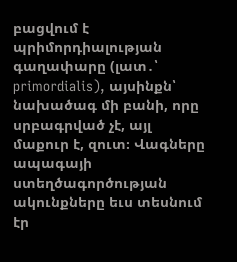բացվում է պրիմորդիալության գաղափարը (լատ․՝ primordialis), այսինքն՝ նախածագ մի բանի, որը սրբագրված չէ, այլ մաքուր է, զուտ։ Վագները ապագայի ստեղծագործության ակունքները եւս տեսնում էր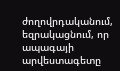ժողովրդականում, եզրակացնում, որ ապագայի արվեստագետը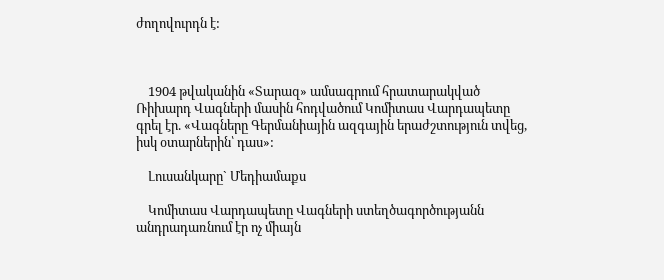ժողովուրդն է:



    1904 թվականին «Տարազ» ամսագրում հրատարակված Ռիխարդ Վագների մասին հոդվածում Կոմիտաս Վարդապետը գրել էր. «Վագները Գերմանիային ազգային երաժշտություն տվեց, իսկ օտարներին՝ դաս»:

    Լուսանկարը` Մեդիամաքս

    Կոմիտաս Վարդապետը Վագների ստեղծագործությանն անդրադառնում էր ոչ միայն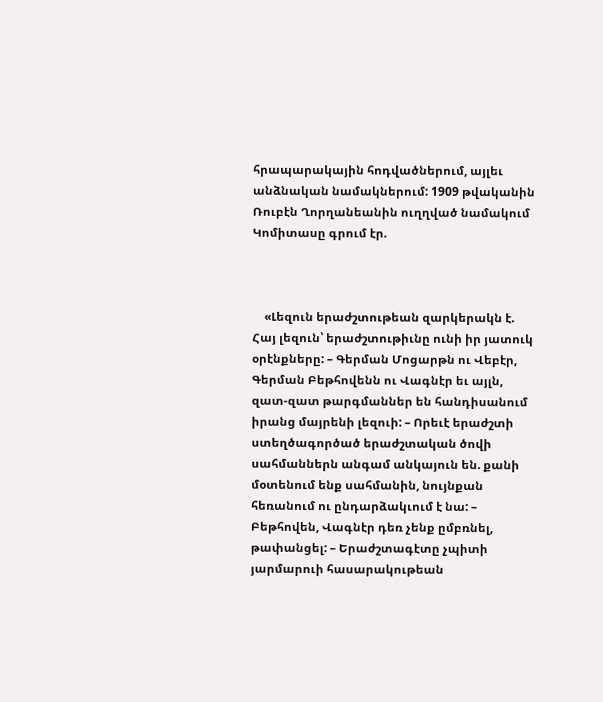հրապարակային հոդվածներում, այլեւ անձնական նամակներում: 1909 թվականին Ռուբէն Ղորղանեանին ուղղված նամակում Կոմիտասը գրում էր.



    «Լեզուն երաժշտութեան զարկերակն է. Հայ լեզուն՝ երաժշտութիւնը ունի իր յատուկ օրէնքները: – Գերման Մոցարթն ու Վեբէր, Գերման Բեթհովենն ու Վագնէր եւ այլն, զատ-զատ թարգմաններ են հանդիսանում իրանց մայրենի լեզուի: – Որեւէ երաժշտի ստեղծագործած երաժշտական ծովի սահմաններն անգամ անկայուն են. քանի մօտենում ենք սահմանին, նույնքան հեռանում ու ընդարձակւում է նա: – Բեթհովեն, Վագնէր դեռ չենք ըմբռնել, թափանցել: – Երաժշտագէտը չպիտի յարմարուի հասարակութեան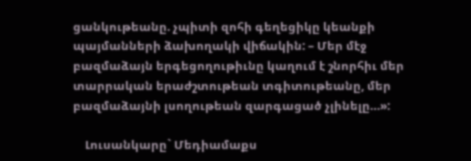ցանկութեանը. չպիտի զոհի գեղեցիկը կեանքի պայմանների ձախողակի վիճակին: – Մեր մէջ բազմաձայն երգեցողութիւնը կաղում է շնորհիւ մեր տարրական երաժշտութեան տգիտութեանը, մեր բազմաձայնի լսողութեան զարգացած չլինելը…»:

    Լուսանկարը` Մեդիամաքս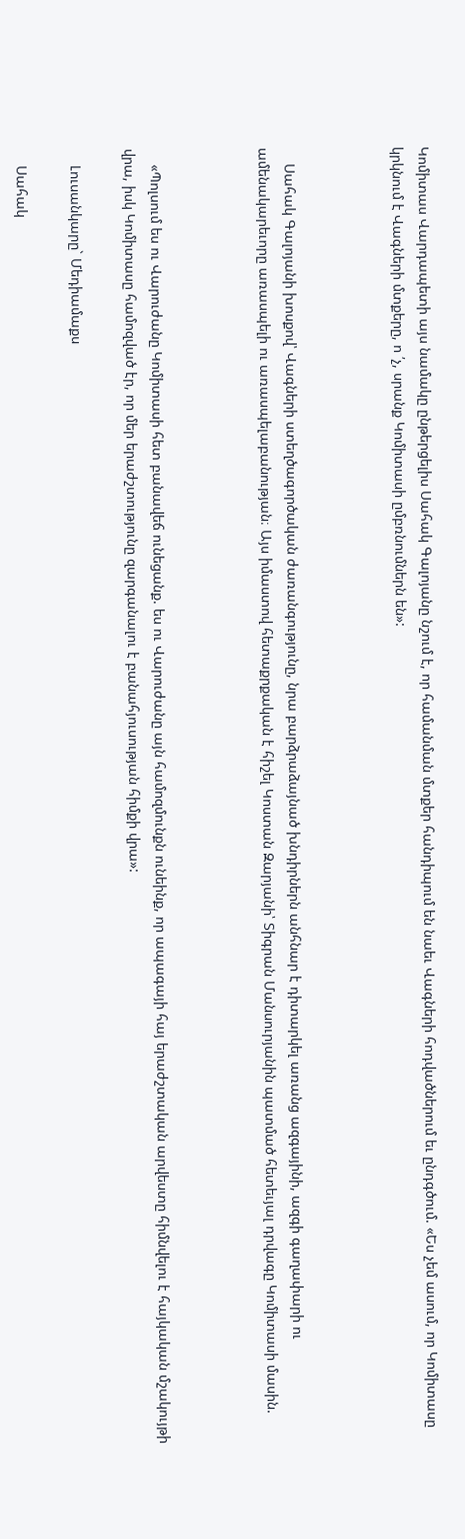Կոմիտաս Վարդապետի այս նամակը ընթերցելիս Սահակ Գալոյանը նշում է, որ համանման մտքեր հանդիպում են նաեւ Վագների հոդվածներում եւ ընդգծում. «Ես չեմ ասում, որ Կոմիտասը կրկնում է Վագների մտքերը, ո ՛չ, սրանք Կոմիտասի ըմբռնումներն են»:



    Սահակ Գալոյանի խոսքով՝ Վագների ստեղծագործական ժառանգությունը, նրա բարձրաձայնած խնդիրներն անհնար է դիտարկել առանց ազգայինի, ազգի գաղափարի ու ամենակարեւորը առասպելի ու առասպելաբանության։ Այս իմաստով հետաքրքական է հիշել Կոստան Զարյանի՝ Տիգրան Մանսուրյանին պատմած հետեւյալ դրվագը Կոմիտասի մասին.



    «Պոլսում ես ու Վարուժանը Կոմիտասի հետ բանավեճ ունեցանք. ես ու Վարուժանը այն համոզմունքն ունեինք, որ ապագայի հայ երաժշտական արվեստը հիմնվելու է հայկական մշակույթի վրա, իսկ Կոմիտասը համոզված էր, որ մեր երաժշտությունը զարգանալու է բանահյուսության հիմքի վրա»:

    Լուսանկարը` Մեդիամաքս

    Սահակ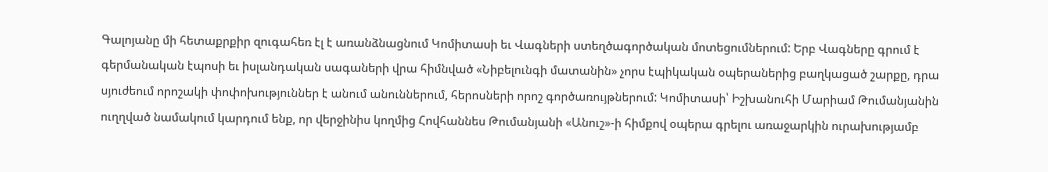Գալոյանը մի հետաքրքիր զուգահեռ էլ է առանձնացնում Կոմիտասի եւ Վագների ստեղծագործական մոտեցումներում: Երբ Վագները գրում է գերմանական էպոսի եւ իսլանդական սագաների վրա հիմնված «Նիբելունգի մատանին» չորս էպիկական օպերաներից բաղկացած շարքը, դրա սյուժեում որոշակի փոփոխություններ է անում անուններում, հերոսների որոշ գործառույթներում: Կոմիտասի՝ Իշխանուհի Մարիամ Թումանյանին ուղղված նամակում կարդում ենք, որ վերջինիս կողմից Հովհաննես Թումանյանի «Անուշ»-ի հիմքով օպերա գրելու առաջարկին ուրախությամբ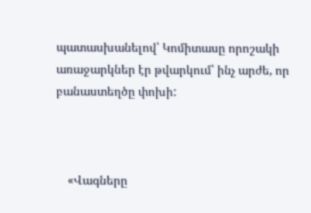պատասխանելով՝ Կոմիտասը որոշակի առաջարկներ էր թվարկում՝ ինչ արժե, որ բանաստեղծը փոխի:



    «Վագները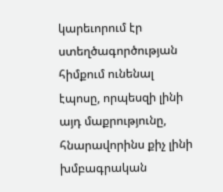կարեւորում էր ստեղծագործության հիմքում ունենալ էպոսը, որպեսզի լինի այդ մաքրությունը, հնարավորինս քիչ լինի խմբագրական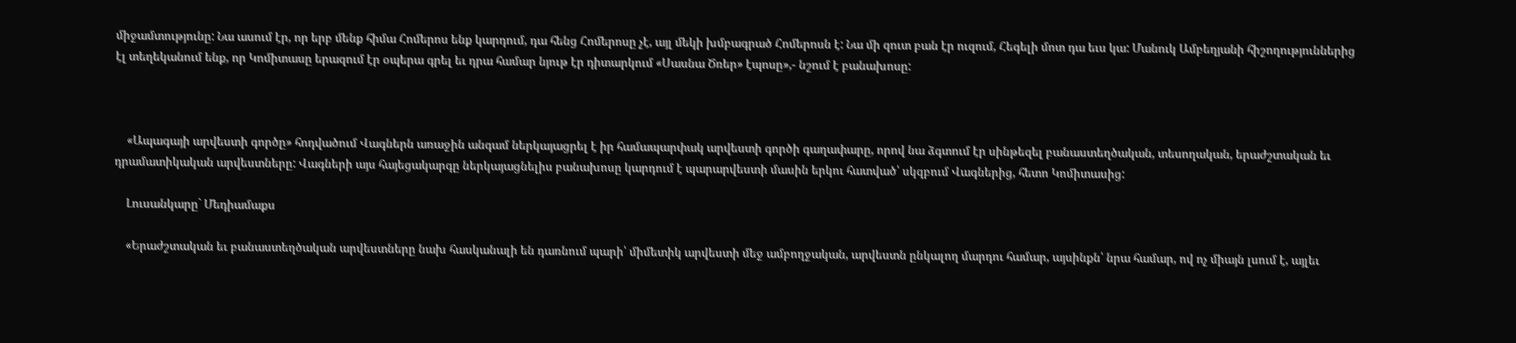միջամտությունը: Նա ասում էր, որ երբ մենք հիմա Հոմերոս ենք կարդում, դա հենց Հոմերոսը չէ, այլ մեկի խմբագրած Հոմերոսն է: Նա մի զուտ բան էր ուզում, Հեգելի մոտ դա եւս կա: Մանուկ Ամբեղյանի հիշողություններից էլ տեղեկանում ենք, որ Կոմիտասը երազում էր օպերա գրել եւ դրա համար նյութ էր դիտարկում «Սասնա Ծռեր» էպոսը»,- նշում է բանախոսը:



    «Ապագայի արվեստի գործը» հոդվածում Վագներն առաջին անգամ ներկայացրել է իր համապարփակ արվեստի գործի գաղափարը, որով նա ձգտում էր սինթեզել բանաստեղծական, տեսողական, երաժշտական եւ դրամատիկական արվեստները: Վագների այս հայեցակարգը ներկայացնելիս բանախոսը կարդում է պարարվեստի մասին երկու հատված՝ սկզբում Վագներից, հետո Կոմիտասից:

    Լուսանկարը` Մեդիամաքս

    «Երաժշտական եւ բանաստեղծական արվեստները նախ հասկանալի են դառնում պարի՝ միմետիկ արվեստի մեջ ամբողջական, արվեստն ընկալող մարդու համար, այսինքն՝ նրա համար, ով ոչ միայն լսում է, այլեւ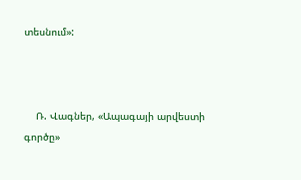տեսնում»:



    Ռ. Վագներ, «Ապագայի արվեստի գործը»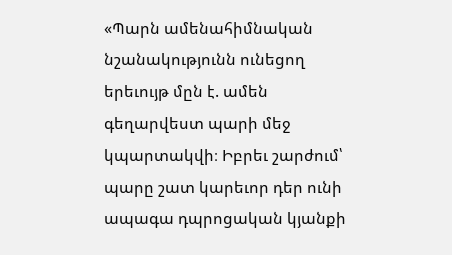«Պարն ամենահիմնական նշանակությունն ունեցող երեւույթ մըն է. ամեն գեղարվեստ պարի մեջ կպարտակվի։ Իբրեւ շարժում՝ պարը շատ կարեւոր դեր ունի ապագա դպրոցական կյանքի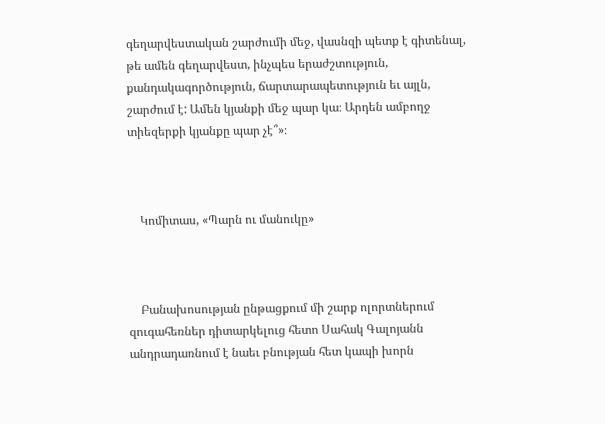գեղարվեստական շարժումի մեջ, վասնզի պետք է գիտենալ, թե ամեն գեղարվեստ, ինչպես երաժշտություն, քանդակագործություն, ճարտարապետություն եւ այլն, շարժում է: Ամեն կյանքի մեջ պար կա։ Արդեն ամբողջ տիեզերքի կյանքը պար չէ՞»։



    Կոմիտաս, «Պարն ու մանուկը»



    Բանախոսության ընթացքում մի շարք ոլորտներում զուգահեռներ դիտարկելուց հետո Սահակ Գալոյանն անդրադառնում է նաեւ բնության հետ կապի խորն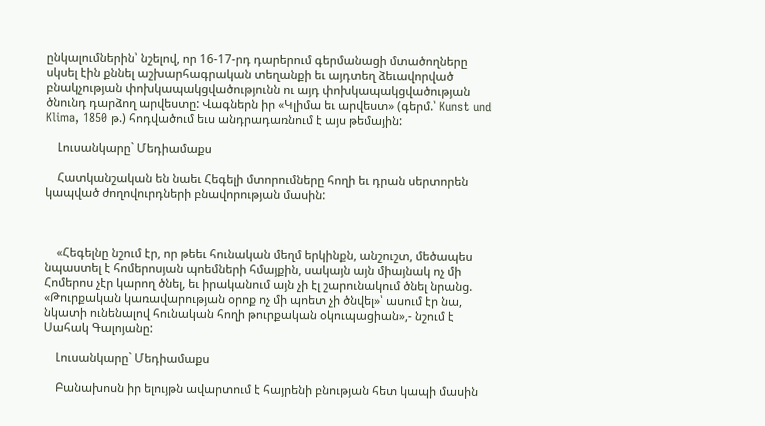ընկալումներին՝ նշելով, որ 16-17-րդ դարերում գերմանացի մտածողները սկսել էին քննել աշխարհագրական տեղանքի եւ այդտեղ ձեւավորված բնակչության փոխկապակցվածությունն ու այդ փոխկապակցվածության ծնունդ դարձող արվեստը: Վագներն իր «Կլիմա եւ արվեստ» (գերմ.՝ Kunst und Klima, 1850 թ.) հոդվածում եւս անդրադառնում է այս թեմային:

    Լուսանկարը` Մեդիամաքս

    Հատկանշական են նաեւ Հեգելի մտորումները հողի եւ դրան սերտորեն կապված ժողովուրդների բնավորության մասին:



    «Հեգելնը նշում էր, որ թեեւ հունական մեղմ երկինքն, անշուշտ, մեծապես նպաստել է հոմերոսյան պոեմների հմայքին, սակայն այն միայնակ ոչ մի Հոմերոս չէր կարող ծնել, եւ իրականում այն չի էլ շարունակում ծնել նրանց. «Թուրքական կառավարության օրոք ոչ մի պոետ չի ծնվել»՝ ասում էր նա, նկատի ունենալով հունական հողի թուրքական օկուպացիան»,- նշում է Սահակ Գալոյանը:

    Լուսանկարը` Մեդիամաքս

    Բանախոսն իր ելույթն ավարտում է հայրենի բնության հետ կապի մասին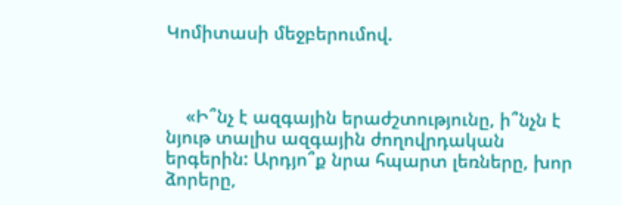Կոմիտասի մեջբերումով.



    «Ի՞նչ է ազգային երաժշտությունը, ի՞նչն է նյութ տալիս ազգային ժողովրդական երգերին: Արդյո՞ք նրա հպարտ լեռները, խոր ձորերը,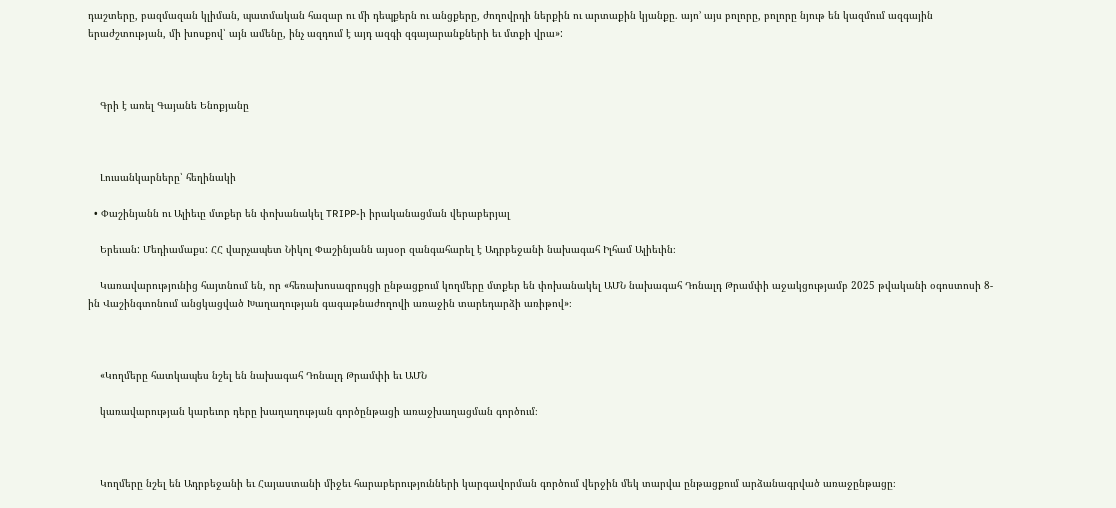դաշտերը, բազմազան կլիման, պատմական հազար ու մի դեպքերն ու անցքերը, ժողովրդի ներքին ու արտաքին կյանքը. այո’ այս բոլորը, բոլորը նյութ են կազմում ազգային երաժշտության, մի խոսքով՝ այն ամենը, ինչ ազդում է այդ ազգի զգայարանքների եւ մտքի վրա»:



    Գրի է առել Գայանե Ենոքյանը



    Լուսանկարները՝ հեղինակի

  • Փաշինյանն ու Ալիեւը մտքեր են փոխանակել TRIPP-ի իրականացման վերաբերյալ

    Երեւան: Մեդիամաքս: ՀՀ վարչապետ Նիկոլ Փաշինյանն այսօր զանգահարել է Ադրբեջանի նախագահ Իլհամ Ալիեւին։

    Կառավարությունից հայտնում են, որ «հեռախոսազրույցի ընթացքում կողմերը մտքեր են փոխանակել ԱՄՆ նախագահ Դոնալդ Թրամփի աջակցությամբ 2025 թվականի օգոստոսի 8-ին Վաշինգտոնում անցկացված Խաղաղության գագաթնաժողովի առաջին տարեդարձի առիթով»։



    «Կողմերը հատկապես նշել են նախագահ Դոնալդ Թրամփի եւ ԱՄՆ

    կառավարության կարեւոր դերը խաղաղության գործընթացի առաջխաղացման գործում։



    Կողմերը նշել են Ադրբեջանի եւ Հայաստանի միջեւ հարաբերությունների կարգավորման գործում վերջին մեկ տարվա ընթացքում արձանագրված առաջընթացը։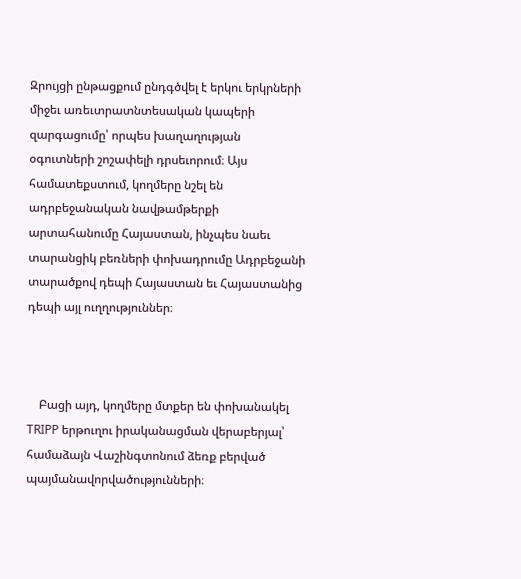Զրույցի ընթացքում ընդգծվել է երկու երկրների միջեւ առեւտրատնտեսական կապերի զարգացումը՝ որպես խաղաղության օգուտների շոշափելի դրսեւորում։ Այս համատեքստում, կողմերը նշել են ադրբեջանական նավթամթերքի արտահանումը Հայաստան, ինչպես նաեւ տարանցիկ բեռների փոխադրումը Ադրբեջանի տարածքով դեպի Հայաստան եւ Հայաստանից դեպի այլ ուղղություններ։



    Բացի այդ, կողմերը մտքեր են փոխանակել TRIPP երթուղու իրականացման վերաբերյալ՝ համաձայն Վաշինգտոնում ձեռք բերված պայմանավորվածությունների։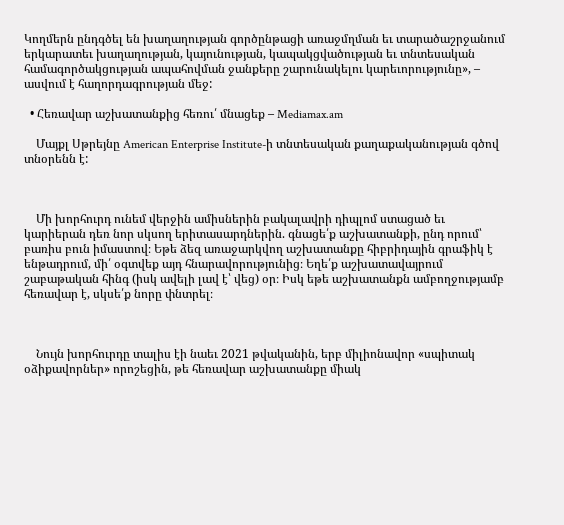Կողմերն ընդգծել են խաղաղության գործընթացի առաջմղման եւ տարածաշրջանում երկարատեւ խաղաղության, կայունության, կապակցվածության եւ տնտեսական համագործակցության ապահովման ջանքերը շարունակելու կարեւորությունը», – ասվում է հաղորդագրության մեջ:

  • Հեռավար աշխատանքից հեռու՛ մնացեք – Mediamax.am

    Մայքլ Սթրեյնը American Enterprise Institute-ի տնտեսական քաղաքականության գծով տնօրենն է:



    Մի խորհուրդ ունեմ վերջին ամիսներին բակալավրի դիպլոմ ստացած եւ կարիերան դեռ նոր սկսող երիտասարդներին. գնացե՛ք աշխատանքի, ընդ որում՝ բառիս բուն իմաստով։ Եթե ձեզ առաջարկվող աշխատանքը հիբրիդային գրաֆիկ է ենթադրում, մի՛ օգտվեք այդ հնարավորությունից։ Եղե՛ք աշխատավայրում շաբաթական հինգ (իսկ ավելի լավ է՝ վեց) օր։ Իսկ եթե աշխատանքն ամբողջությամբ հեռավար է, սկսե՛ք նորը փնտրել։



    Նույն խորհուրդը տալիս էի նաեւ 2021 թվականին, երբ միլիոնավոր «սպիտակ օձիքավորներ» որոշեցին, թե հեռավար աշխատանքը միակ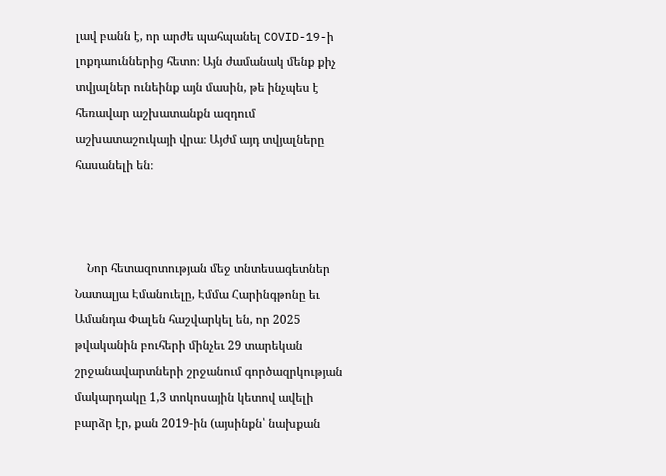լավ բանն է, որ արժե պահպանել COVID-19-ի լոքդաուններից հետո։ Այն ժամանակ մենք քիչ տվյալներ ունեինք այն մասին, թե ինչպես է հեռավար աշխատանքն ազդում աշխատաշուկայի վրա։ Այժմ այդ տվյալները հասանելի են։



    Նոր հետազոտության մեջ տնտեսագետներ Նատալյա Էմանուելը, Էմմա Հարինգթոնը եւ Ամանդա Փալեն հաշվարկել են, որ 2025 թվականին բուհերի մինչեւ 29 տարեկան շրջանավարտների շրջանում գործազրկության մակարդակը 1,3 տոկոսային կետով ավելի բարձր էր, քան 2019-ին (այսինքն՝ նախքան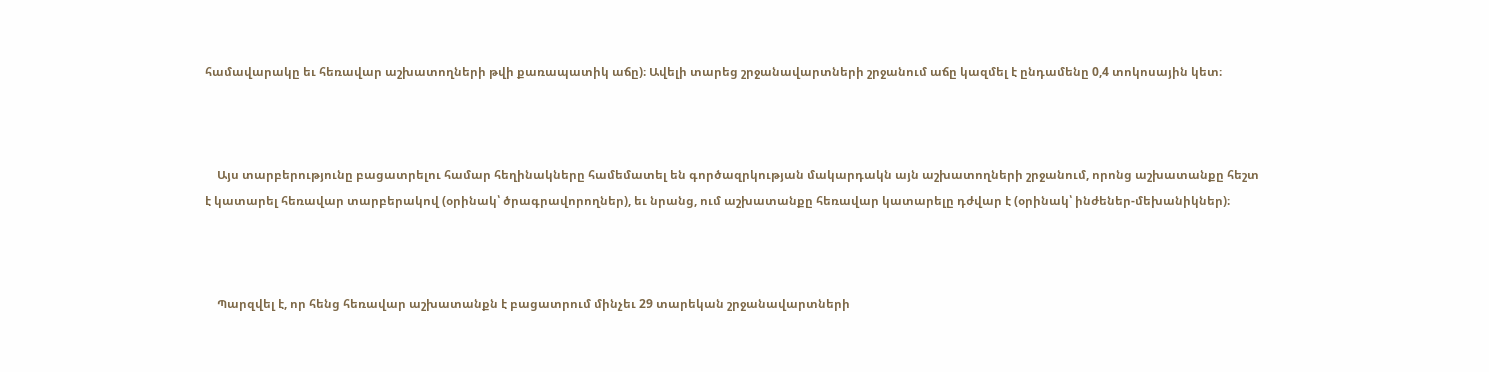համավարակը եւ հեռավար աշխատողների թվի քառապատիկ աճը)։ Ավելի տարեց շրջանավարտների շրջանում աճը կազմել է ընդամենը 0,4 տոկոսային կետ։



    Այս տարբերությունը բացատրելու համար հեղինակները համեմատել են գործազրկության մակարդակն այն աշխատողների շրջանում, որոնց աշխատանքը հեշտ է կատարել հեռավար տարբերակով (օրինակ՝ ծրագրավորողներ), եւ նրանց, ում աշխատանքը հեռավար կատարելը դժվար է (օրինակ՝ ինժեներ-մեխանիկներ)։



    Պարզվել է, որ հենց հեռավար աշխատանքն է բացատրում մինչեւ 29 տարեկան շրջանավարտների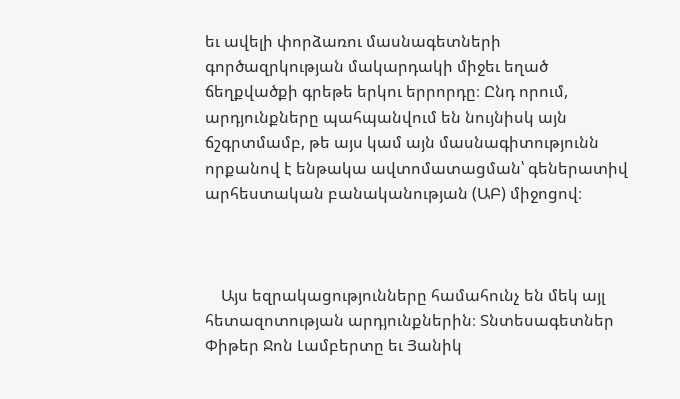եւ ավելի փորձառու մասնագետների գործազրկության մակարդակի միջեւ եղած ճեղքվածքի գրեթե երկու երրորդը։ Ընդ որում, արդյունքները պահպանվում են նույնիսկ այն ճշգրտմամբ, թե այս կամ այն մասնագիտությունն որքանով է ենթակա ավտոմատացման՝ գեներատիվ արհեստական բանականության (ԱԲ) միջոցով։



    Այս եզրակացությունները համահունչ են մեկ այլ հետազոտության արդյունքներին։ Տնտեսագետներ Փիթեր Ջոն Լամբերտը եւ Յանիկ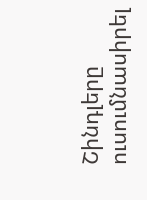Շինդլերը ուսումնասիրել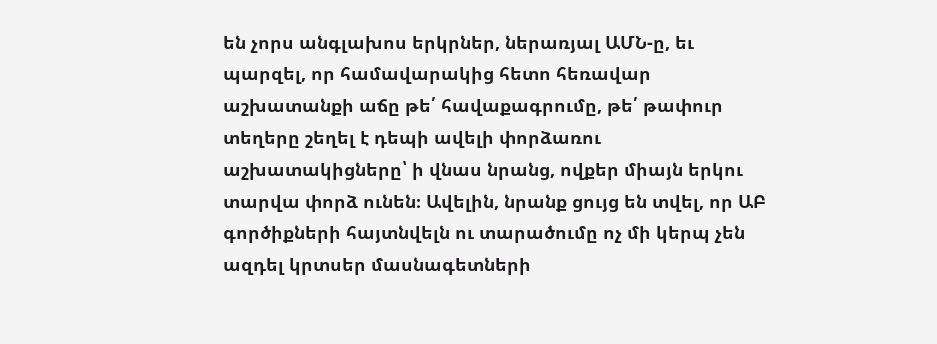են չորս անգլախոս երկրներ, ներառյալ ԱՄՆ-ը, եւ պարզել, որ համավարակից հետո հեռավար աշխատանքի աճը թե՛ հավաքագրումը, թե՛ թափուր տեղերը շեղել է դեպի ավելի փորձառու աշխատակիցները՝ ի վնաս նրանց, ովքեր միայն երկու տարվա փորձ ունեն։ Ավելին, նրանք ցույց են տվել, որ ԱԲ գործիքների հայտնվելն ու տարածումը ոչ մի կերպ չեն ազդել կրտսեր մասնագետների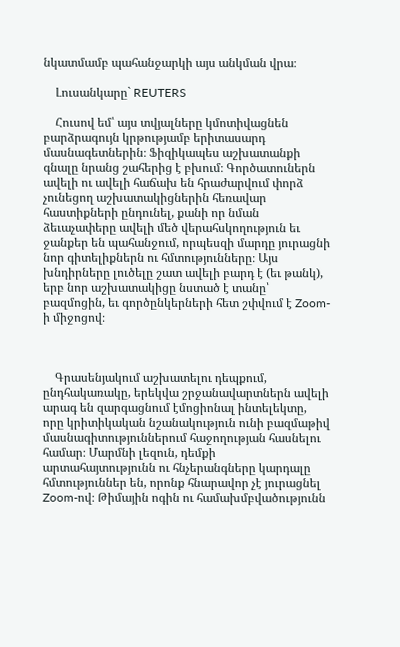նկատմամբ պահանջարկի այս անկման վրա։

    Լուսանկարը` REUTERS

    Հուսով եմ՝ այս տվյալները կմոտիվացնեն բարձրագույն կրթությամբ երիտասարդ մասնագետներին։ Ֆիզիկապես աշխատանքի գնալը նրանց շահերից է բխում։ Գործատուներն ավելի ու ավելի հաճախ են հրաժարվում փորձ չունեցող աշխատակիցներին հեռավար հաստիքների ընդունել, քանի որ նման ձեւաչափերը ավելի մեծ վերահսկողություն եւ ջանքեր են պահանջում, որպեսզի մարդը յուրացնի նոր գիտելիքներն ու հմտությունները։ Այս խնդիրները լուծելը շատ ավելի բարդ է (եւ թանկ), երբ նոր աշխատակիցը նստած է տանը՝ բազմոցին, եւ գործընկերների հետ շփվում է Zoom-ի միջոցով։



    Գրասենյակում աշխատելու դեպքում, ընդհակառակը, երեկվա շրջանավարտներն ավելի արագ են զարգացնում էմոցիոնալ ինտելեկտը, որը կրիտիկական նշանակություն ունի բազմաթիվ մասնագիտություններում հաջողության հասնելու համար։ Մարմնի լեզուն, դեմքի արտահայտությունն ու հնչերանգները կարդալը հմտություններ են, որոնք հնարավոր չէ յուրացնել Zoom-ով։ Թիմային ոգին ու համախմբվածությունն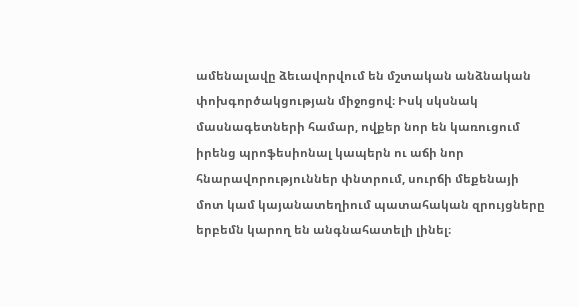ամենալավը ձեւավորվում են մշտական անձնական փոխգործակցության միջոցով։ Իսկ սկսնակ մասնագետների համար, ովքեր նոր են կառուցում իրենց պրոֆեսիոնալ կապերն ու աճի նոր հնարավորություններ փնտրում, սուրճի մեքենայի մոտ կամ կայանատեղիում պատահական զրույցները երբեմն կարող են անգնահատելի լինել։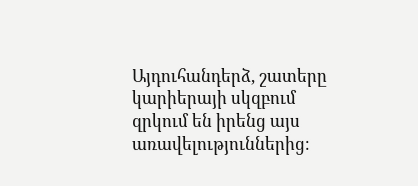Այդուհանդերձ, շատերը կարիերայի սկզբում զրկում են իրենց այս առավելություններից։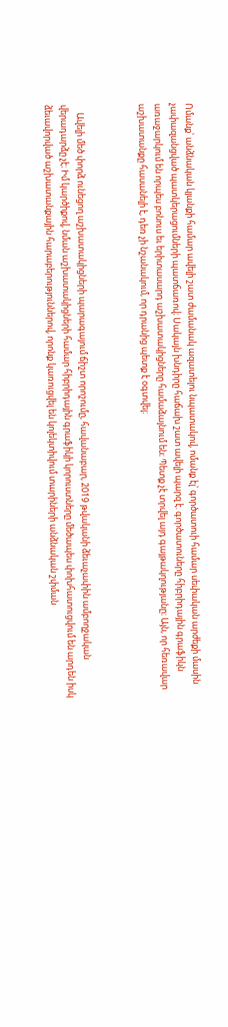Ոմանք՝ անձնական կյանքի համար ավելի շատ ժամանակ ազատելու նպատակով, ոմանք էլ՝ գործատուի համար սեփական արժեքի մասին չափազանցված պատկերացումների պատճառով։ Սակայն խնդիրը հաճախ շատ ավելի պարզ է. գործատուները հիբրիդային գրաֆիկն առաջարկում են որպես բոնուս եւ երիտասարդ աշխատակիցները համաձայնում են։ Պետք չէ տրվել այդ գայթակղությանը։ Այն, որ հեռավար աշխատանքը հասանելի է, դեռ չի նշանակում, որ դրանից պետք է օգտվել։



    Ավելի մեծ փորձ ունեցող աշխատակիցների պարագայում ճիշտ որոշումը, հավանաբար, 2019 թվականի ձեւաչափին ամբողջական վերադարձը չէ։ Իմ կարծիքով, նման աշխատակիցների համար հիբրիդային գրաֆիկի կորուստները մեծապես փոխհատուցվում են արդեն իսկ ձեւավորված աշխատանքային հարաբերություններով, որոնք կառուցվել են կոլեկտիվում տարիների անձնական շփման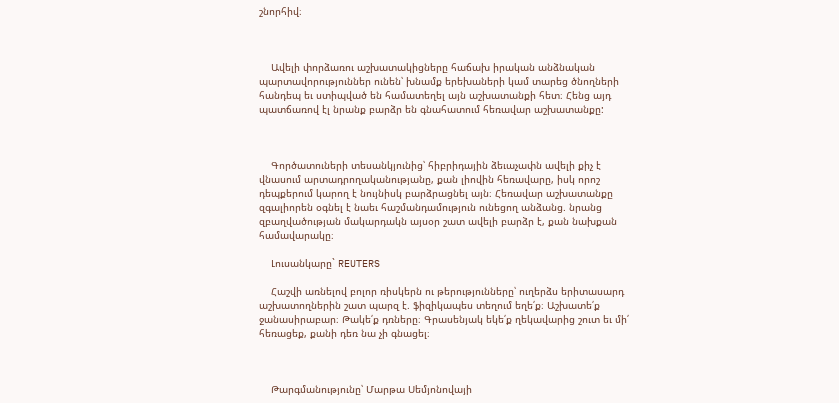շնորհիվ։



    Ավելի փորձառու աշխատակիցները հաճախ իրական անձնական պարտավորություններ ունեն՝ խնամք երեխաների կամ տարեց ծնողների հանդեպ եւ ստիպված են համատեղել այն աշխատանքի հետ։ Հենց այդ պատճառով էլ նրանք բարձր են գնահատում հեռավար աշխատանքը:



    Գործատուների տեսանկյունից՝ հիբրիդային ձեւաչափն ավելի քիչ է վնասում արտադրողականությանը, քան լիովին հեռավարը, իսկ որոշ դեպքերում կարող է նույնիսկ բարձրացնել այն։ Հեռավար աշխատանքը զգալիորեն օգնել է նաեւ հաշմանդամություն ունեցող անձանց. նրանց զբաղվածության մակարդակն այսօր շատ ավելի բարձր է, քան նախքան համավարակը։

    Լուսանկարը` REUTERS

    Հաշվի առնելով բոլոր ռիսկերն ու թերությունները՝ ուղերձս երիտասարդ աշխատողներին շատ պարզ է. ֆիզիկապես տեղում եղե՛ք։ Աշխատե՛ք ջանասիրաբար։ Թակե՛ք դռները։ Գրասենյակ եկե՛ք ղեկավարից շուտ եւ մի՛ հեռացեք, քանի դեռ նա չի գնացել։



    Թարգմանությունը՝ Մարթա Սեմյոնովայի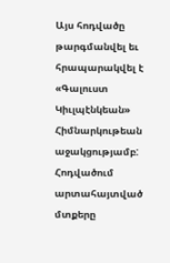Այս հոդվածը թարգմանվել եւ հրապարակվել է «Գալուստ Կիւլպէնկեան» Հիմնարկութեան աջակցությամբ: Հոդվածում արտահայտված մտքերը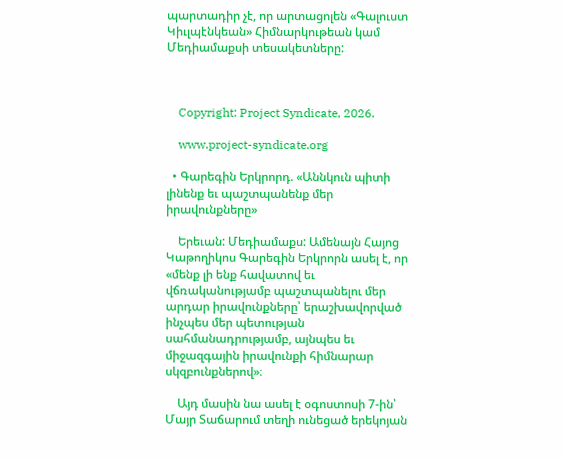պարտադիր չէ, որ արտացոլեն «Գալուստ Կիւլպէնկեան» Հիմնարկութեան կամ Մեդիամաքսի տեսակետները:



    Copyright: Project Syndicate, 2026.

    www.project-syndicate.org

  • Գարեգին Երկրորդ. «Աննկուն պիտի լինենք եւ պաշտպանենք մեր իրավունքները»

    Երեւան: Մեդիամաքս: Ամենայն Հայոց Կաթողիկոս Գարեգին Երկրորն ասել է, որ «մենք լի ենք հավատով եւ վճռականությամբ պաշտպանելու մեր արդար իրավունքները՝ երաշխավորված ինչպես մեր պետության սահմանադրությամբ, այնպես եւ միջազգային իրավունքի հիմնարար սկզբունքներով»։

    Այդ մասին նա ասել է օգոստոսի 7-ին՝ Մայր Տաճարում տեղի ունեցած երեկոյան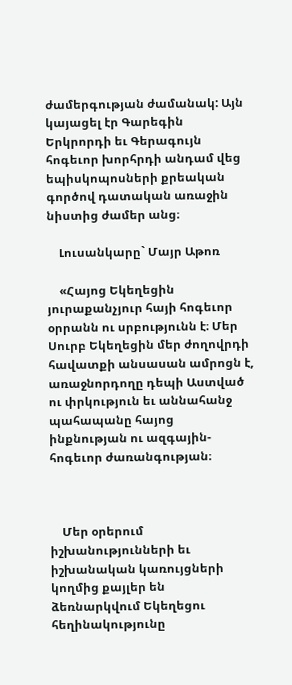ժամերգության ժամանակ: Այն կայացել էր Գարեգին Երկրորդի եւ Գերագույն հոգեւոր խորհրդի անդամ վեց եպիսկոպոսների քրեական գործով դատական առաջին նիստից ժամեր անց։

    Լուսանկարը` Մայր Աթոռ

    «Հայոց Եկեղեցին յուրաքանչյուր հայի հոգեւոր օրրանն ու սրբությունն է։ Մեր Սուրբ Եկեղեցին մեր ժողովրդի հավատքի անսասան ամրոցն է, առաջնորդողը դեպի Աստված ու փրկություն եւ աննահանջ պահապանը հայոց ինքնության ու ազգային-հոգեւոր ժառանգության։



    Մեր օրերում իշխանությունների եւ իշխանական կառույցների կողմից քայլեր են ձեռնարկվում Եկեղեցու հեղինակությունը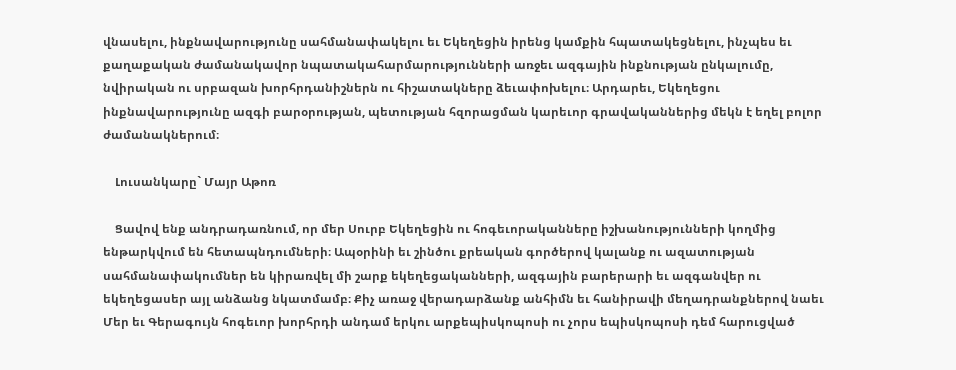վնասելու, ինքնավարությունը սահմանափակելու եւ Եկեղեցին իրենց կամքին հպատակեցնելու, ինչպես եւ քաղաքական ժամանակավոր նպատակահարմարությունների առջեւ ազգային ինքնության ընկալումը, նվիրական ու սրբազան խորհրդանիշներն ու հիշատակները ձեւափոխելու։ Արդարեւ, Եկեղեցու ինքնավարությունը ազգի բարօրության, պետության հզորացման կարեւոր գրավականներից մեկն է եղել բոլոր ժամանակներում։

    Լուսանկարը` Մայր Աթոռ

    Ցավով ենք անդրադառնում, որ մեր Սուրբ Եկեղեցին ու հոգեւորականները իշխանությունների կողմից ենթարկվում են հետապնդումների։ Ապօրինի եւ շինծու քրեական գործերով կալանք ու ազատության սահմանափակումներ են կիրառվել մի շարք եկեղեցականների, ազգային բարերարի եւ ազգանվեր ու եկեղեցասեր այլ անձանց նկատմամբ։ Քիչ առաջ վերադարձանք անհիմն եւ հանիրավի մեղադրանքներով նաեւ Մեր եւ Գերագույն հոգեւոր խորհրդի անդամ երկու արքեպիսկոպոսի ու չորս եպիսկոպոսի դեմ հարուցված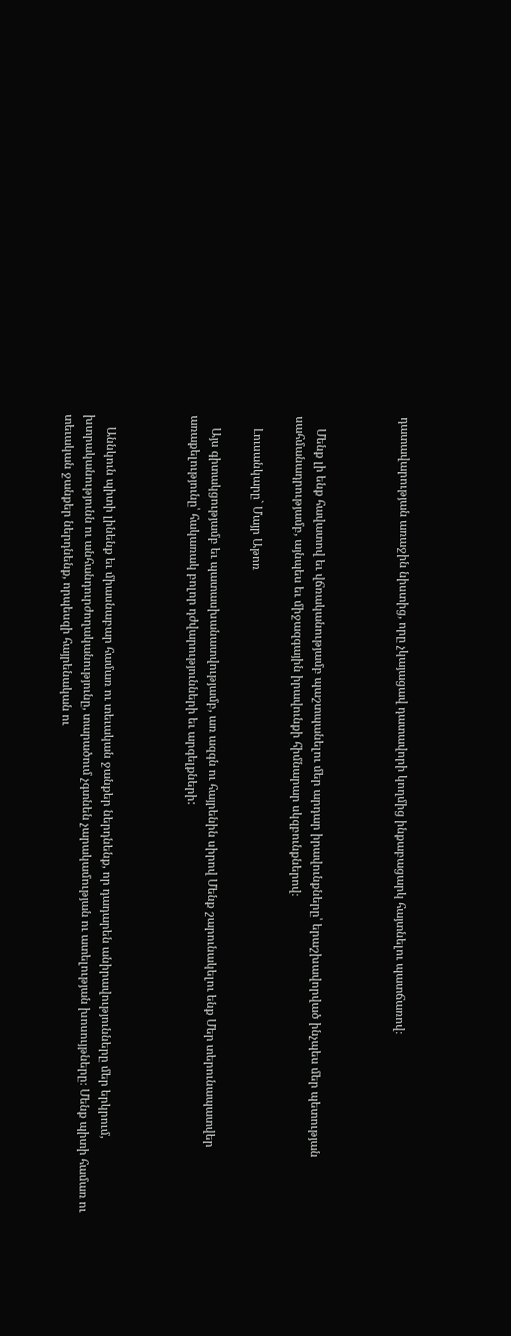դատավարության առաջին նիստից, որը չկայացավ դատավորի կողմից ինքաբացարկ հայտնելու պատճառով։



    Մենք լի ենք հավատով եւ վճռականությամբ պաշտպանելու մեր արդար իրավունքները՝ երաշխավորված ինչպես մեր պետության սահմանադրությամբ, այնպես եւ միջազգային իրավունքի հիմնարար սկզբունքներով։

    Լուսանկարը` Մայր Աթոռ

    Այս գիտակցությամբ եւ պատասխանատվությամբ, առ ազգն ու հայրենին սիրով Մենք շարունակելու ենք Մեր տերունապատվեր առաքելությունը՝ հակառակ բոլոր դժվարությունների եւ արգելքների:



    Աննկուն պիտի լինենք եւ միասնաբար համառ ու տեւական ջանքեր ներդնենք, որ դադարեն անիրավությունները մեր երկրում, խտրականությունն ու անհանդուրժողականությունը, տարածում չգտնեն չարակամության ու ատելության խոսույթները։ Մենք պիտի համառ ու տեւական ջանքեր ներդնենք, որպեսզի հայրենական ու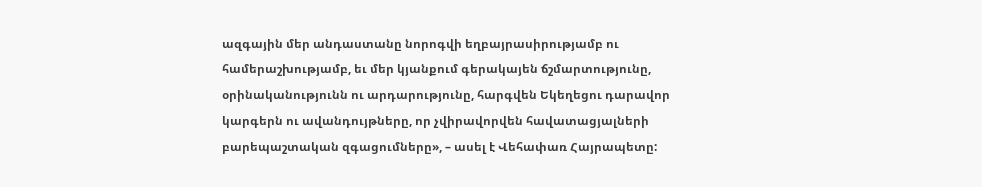ազգային մեր անդաստանը նորոգվի եղբայրասիրությամբ ու համերաշխությամբ, եւ մեր կյանքում գերակայեն ճշմարտությունը, օրինականությունն ու արդարությունը, հարգվեն Եկեղեցու դարավոր կարգերն ու ավանդույթները, որ չվիրավորվեն հավատացյալների բարեպաշտական զգացումները», – ասել է Վեհափառ Հայրապետը: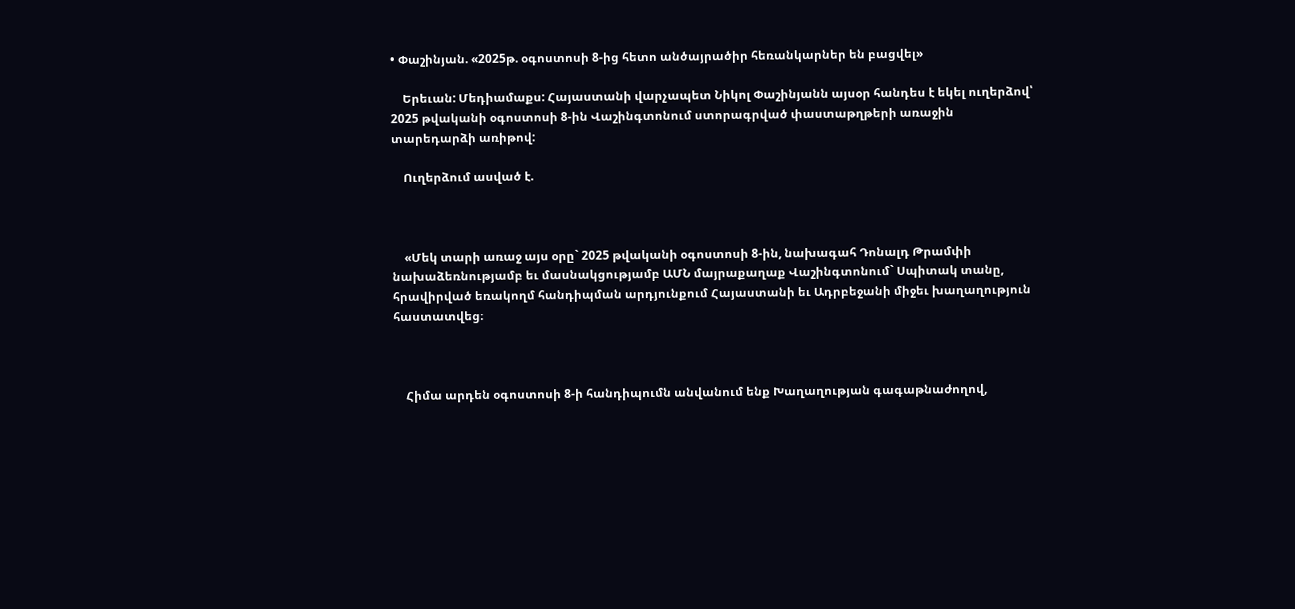• Փաշինյան. «2025թ. օգոստոսի 8-ից հետո անծայրածիր հեռանկարներ են բացվել»

    Երեւան: Մեդիամաքս: Հայաստանի վարչապետ Նիկոլ Փաշինյանն այսօր հանդես է եկել ուղերձով՝ 2025 թվականի օգոստոսի 8-ին Վաշինգտոնում ստորագրված փաստաթղթերի առաջին տարեդարձի առիթով:

    Ուղերձում ասված է.



    «Մեկ տարի առաջ այս օրը` 2025 թվականի օգոստոսի 8-ին, նախագահ Դոնալդ Թրամփի նախաձեռնությամբ եւ մասնակցությամբ ԱՄՆ մայրաքաղաք Վաշինգտոնում` Սպիտակ տանը, հրավիրված եռակողմ հանդիպման արդյունքում Հայաստանի եւ Ադրբեջանի միջեւ խաղաղություն հաստատվեց։



    Հիմա արդեն օգոստոսի 8-ի հանդիպումն անվանում ենք Խաղաղության գագաթնաժողով,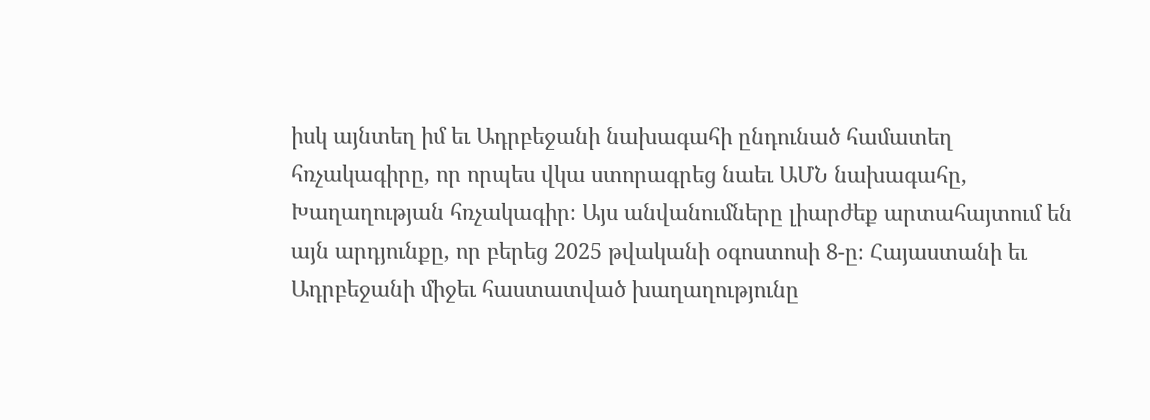իսկ այնտեղ իմ եւ Ադրբեջանի նախագահի ընդունած համատեղ հռչակագիրը, որ որպես վկա ստորագրեց նաեւ ԱՄՆ նախագահը, Խաղաղության հռչակագիր։ Այս անվանումները լիարժեք արտահայտում են այն արդյունքը, որ բերեց 2025 թվականի օգոստոսի 8-ը։ Հայաստանի եւ Ադրբեջանի միջեւ հաստատված խաղաղությունը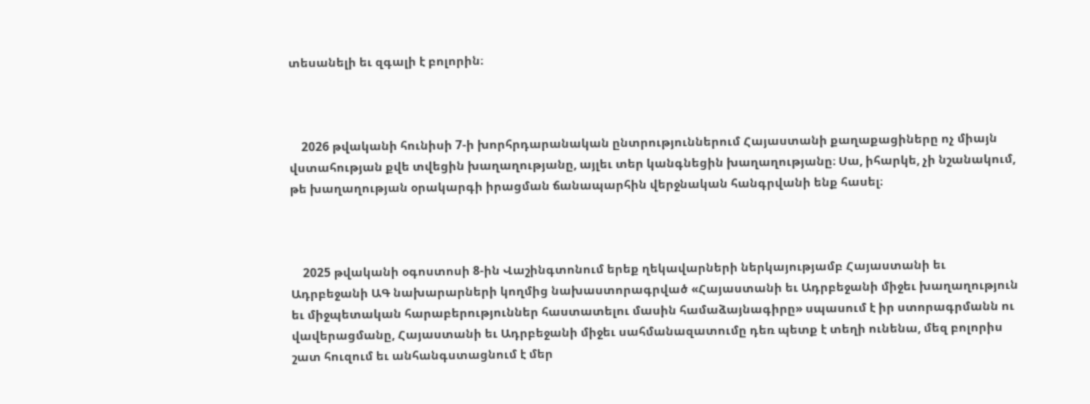տեսանելի եւ զգալի է բոլորին։



    2026 թվականի հունիսի 7-ի խորհրդարանական ընտրություններում Հայաստանի քաղաքացիները ոչ միայն վստահության քվե տվեցին խաղաղությանը, այլեւ տեր կանգնեցին խաղաղությանը։ Սա, իհարկե, չի նշանակում, թե խաղաղության օրակարգի իրացման ճանապարհին վերջնական հանգրվանի ենք հասել։



    2025 թվականի օգոստոսի 8-ին Վաշինգտոնում երեք ղեկավարների ներկայությամբ Հայաստանի եւ Ադրբեջանի ԱԳ նախարարների կողմից նախաստորագրված «Հայաստանի եւ Ադրբեջանի միջեւ խաղաղություն եւ միջպետական հարաբերություններ հաստատելու մասին համաձայնագիրը» սպասում է իր ստորագրմանն ու վավերացմանը, Հայաստանի եւ Ադրբեջանի միջեւ սահմանազատումը դեռ պետք է տեղի ունենա, մեզ բոլորիս շատ հուզում եւ անհանգստացնում է մեր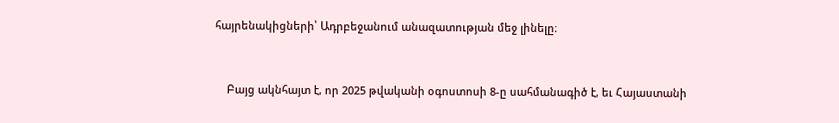հայրենակիցների՝ Ադրբեջանում անազատության մեջ լինելը։



    Բայց ակնհայտ է, որ 2025 թվականի օգոստոսի 8-ը սահմանագիծ է, եւ Հայաստանի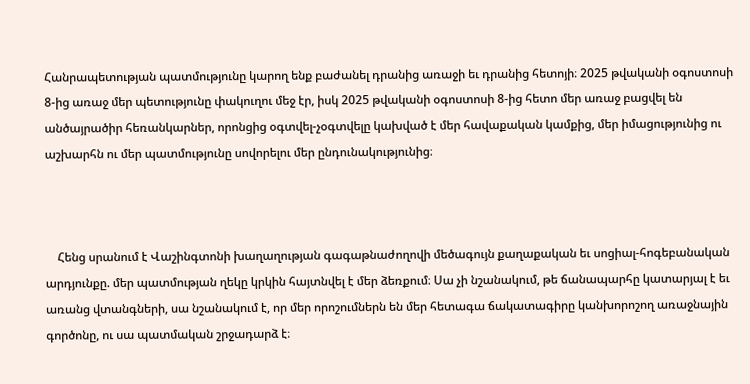Հանրապետության պատմությունը կարող ենք բաժանել դրանից առաջի եւ դրանից հետոյի։ 2025 թվականի օգոստոսի 8-ից առաջ մեր պետությունը փակուղու մեջ էր, իսկ 2025 թվականի օգոստոսի 8-ից հետո մեր առաջ բացվել են անծայրածիր հեռանկարներ, որոնցից օգտվել-չօգտվելը կախված է մեր հավաքական կամքից, մեր իմացությունից ու աշխարհն ու մեր պատմությունը սովորելու մեր ընդունակությունից։



    Հենց սրանում է Վաշինգտոնի խաղաղության գագաթնաժողովի մեծագույն քաղաքական եւ սոցիալ-հոգեբանական արդյունքը. մեր պատմության ղեկը կրկին հայտնվել է մեր ձեռքում։ Սա չի նշանակում, թե ճանապարհը կատարյալ է եւ առանց վտանգների, սա նշանակում է, որ մեր որոշումներն են մեր հետագա ճակատագիրը կանխորոշող առաջնային գործոնը, ու սա պատմական շրջադարձ է։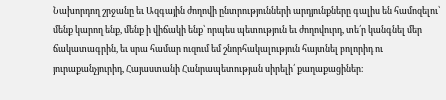Նախորդող շրջանը եւ Ազգային ժողովի ընտրությունների արդյունքները գալիս են համոզելու՝  մենք կարող ենք, մենք ի վիճակի ենք՝ որպես պետություն եւ ժողովուրդ, տե՛ր կանգնել մեր ճակատագրին, եւ սրա համար ուզում եմ շնորհակալություն հայտնել բոլորիդ ու յուրաքանչյուրիդ, Հայաստանի Հանրապետության սիրելի՛ քաղաքացիներ։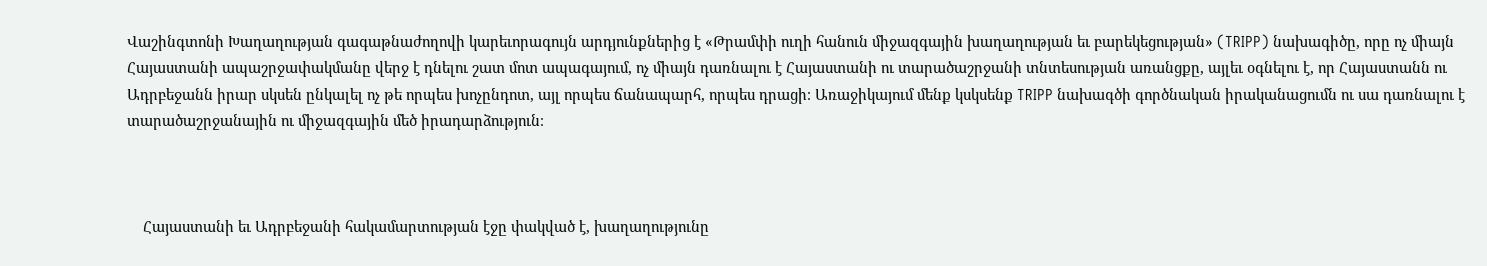Վաշինգտոնի Խաղաղության գագաթնաժողովի կարեւորագույն արդյունքներից է «Թրամփի ուղի հանուն միջազգային խաղաղության եւ բարեկեցության» (TRIPP) նախագիծը, որը ոչ միայն Հայաստանի ապաշրջափակմանը վերջ է դնելու շատ մոտ ապագայում, ոչ միայն դառնալու է Հայաստանի ու տարածաշրջանի տնտեսության առանցքը, այլեւ օգնելու է, որ Հայաստանն ու Ադրբեջանն իրար սկսեն ընկալել ոչ թե որպես խոչընդոտ, այլ որպես ճանապարհ, որպես դրացի։ Առաջիկայում մենք կսկսենք TRIPP նախագծի գործնական իրականացումն ու սա դառնալու է տարածաշրջանային ու միջազգային մեծ իրադարձություն։



    Հայաստանի եւ Ադրբեջանի հակամարտության էջը փակված է, խաղաղությունը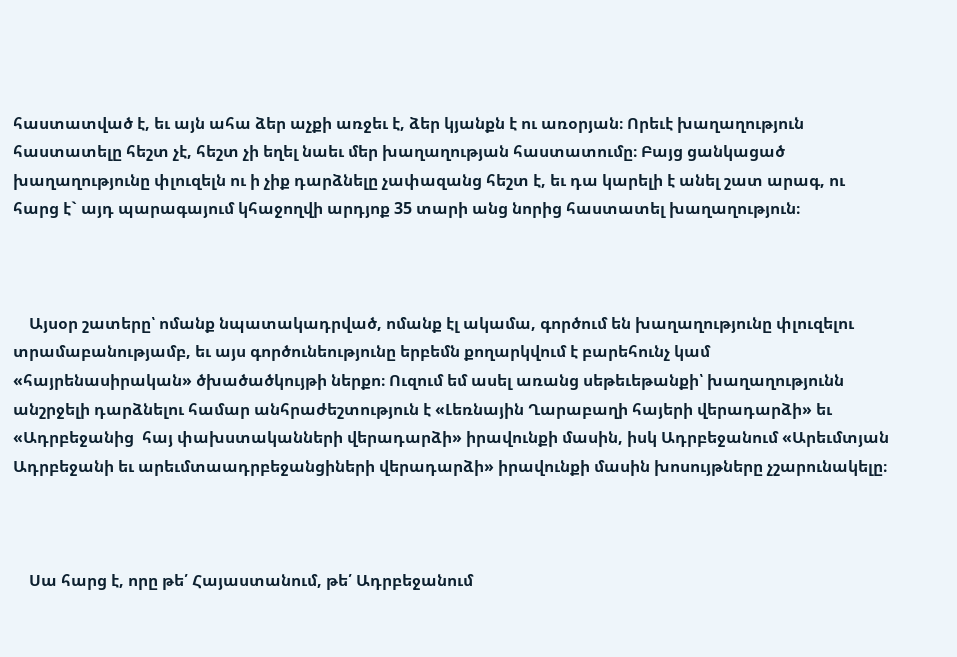հաստատված է, եւ այն ահա ձեր աչքի առջեւ է, ձեր կյանքն է ու առօրյան։ Որեւէ խաղաղություն հաստատելը հեշտ չէ, հեշտ չի եղել նաեւ մեր խաղաղության հաստատումը։ Բայց ցանկացած խաղաղությունը փլուզելն ու ի չիք դարձնելը չափազանց հեշտ է, եւ դա կարելի է անել շատ արագ, ու հարց է` այդ պարագայում կհաջողվի արդյոք 35 տարի անց նորից հաստատել խաղաղություն։



    Այսօր շատերը՝ ոմանք նպատակադրված, ոմանք էլ ակամա, գործում են խաղաղությունը փլուզելու տրամաբանությամբ, եւ այս գործունեությունը երբեմն քողարկվում է բարեհունչ կամ «հայրենասիրական» ծխածածկույթի ներքո։ Ուզում եմ ասել առանց սեթեւեթանքի՝ խաղաղությունն անշրջելի դարձնելու համար անհրաժեշտություն է «Լեռնային Ղարաբաղի հայերի վերադարձի» եւ «Ադրբեջանից  հայ փախստականների վերադարձի» իրավունքի մասին, իսկ Ադրբեջանում «Արեւմտյան Ադրբեջանի եւ արեւմտաադրբեջանցիների վերադարձի» իրավունքի մասին խոսույթները չշարունակելը։



    Սա հարց է, որը թե՛ Հայաստանում, թե՛ Ադրբեջանում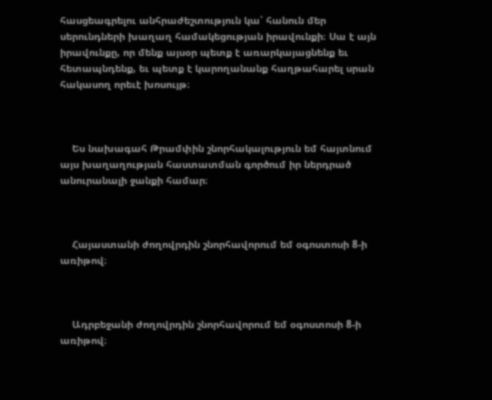հասցեագրելու անհրաժեշտություն կա՝ հանուն մեր սերունդների խաղաղ համակեցության իրավունքի։ Սա է այն իրավունքը, որ մենք այսօր պետք է առարկայացնենք եւ հետապնդենք, եւ պետք է կարողանանք հաղթահարել սրան հակասող որեւէ խոսույթ։



    Ես նախագահ Թրամփին շնորհակալություն եմ հայտնում այս խաղաղության հաստատման գործում իր ներդրած անուրանալի ջանքի համար։



    Հայաստանի ժողովրդին շնորհավորում եմ օգոստոսի 8-ի առիթով։



    Ադրբեջանի ժողովրդին շնորհավորում եմ օգոստոսի 8-ի առիթով։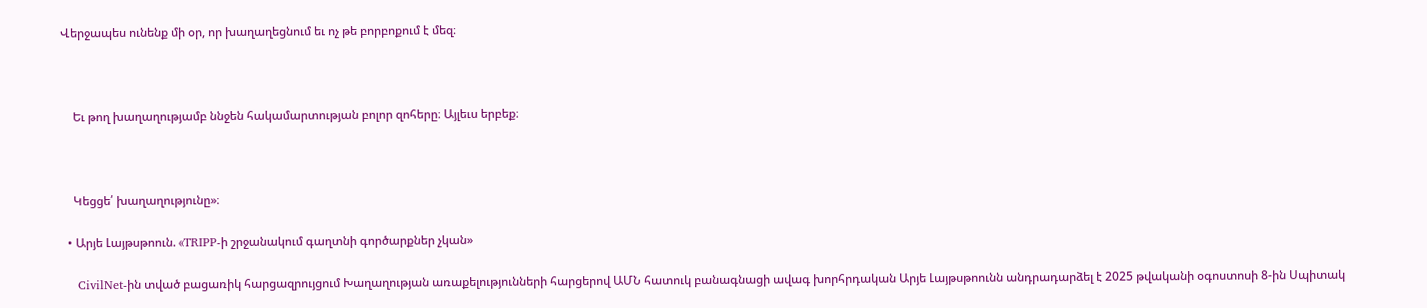Վերջապես ունենք մի օր, որ խաղաղեցնում եւ ոչ թե բորբոքում է մեզ։



    Եւ թող խաղաղությամբ ննջեն հակամարտության բոլոր զոհերը։ Այլեւս երբեք։



    Կեցցե՛ խաղաղությունը»։

  • Արյե Լայթսթոուն. «TRIPP-ի շրջանակում գաղտնի գործարքներ չկան»

    CivilNet-ին տված բացառիկ հարցազրույցում Խաղաղության առաքելությունների հարցերով ԱՄՆ հատուկ բանագնացի ավագ խորհրդական Արյե Լայթսթոունն անդրադարձել է 2025 թվականի օգոստոսի 8-ին Սպիտակ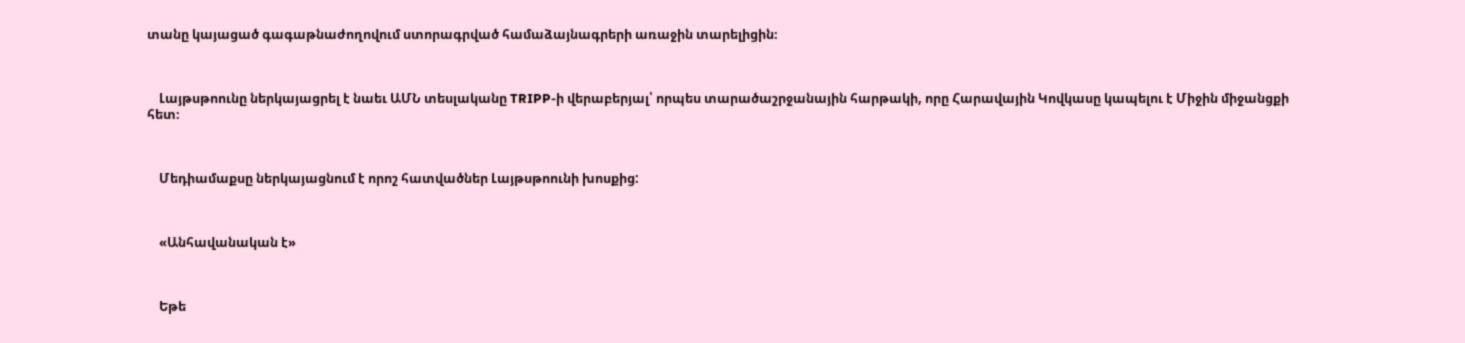տանը կայացած գագաթնաժողովում ստորագրված համաձայնագրերի առաջին տարելիցին։



    Լայթսթոունը ներկայացրել է նաեւ ԱՄՆ տեսլականը TRIPP-ի վերաբերյալ՝ որպես տարածաշրջանային հարթակի, որը Հարավային Կովկասը կապելու է Միջին միջանցքի հետ։



    Մեդիամաքսը ներկայացնում է որոշ հատվածներ Լայթսթոունի խոսքից:



    «Անհավանական է»



    Եթե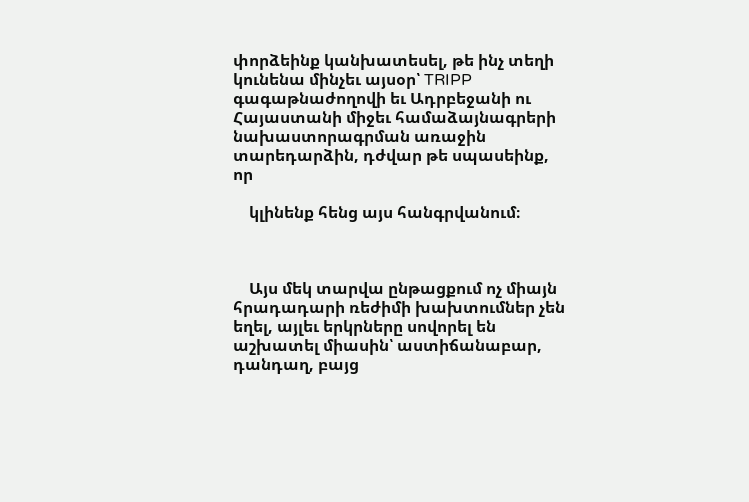փորձեինք կանխատեսել, թե ինչ տեղի կունենա մինչեւ այսօր՝ TRIPP գագաթնաժողովի եւ Ադրբեջանի ու Հայաստանի միջեւ համաձայնագրերի նախաստորագրման առաջին տարեդարձին, դժվար թե սպասեինք, որ

    կլինենք հենց այս հանգրվանում։



    Այս մեկ տարվա ընթացքում ոչ միայն հրադադարի ռեժիմի խախտումներ չեն եղել, այլեւ երկրները սովորել են աշխատել միասին՝ աստիճանաբար, դանդաղ, բայց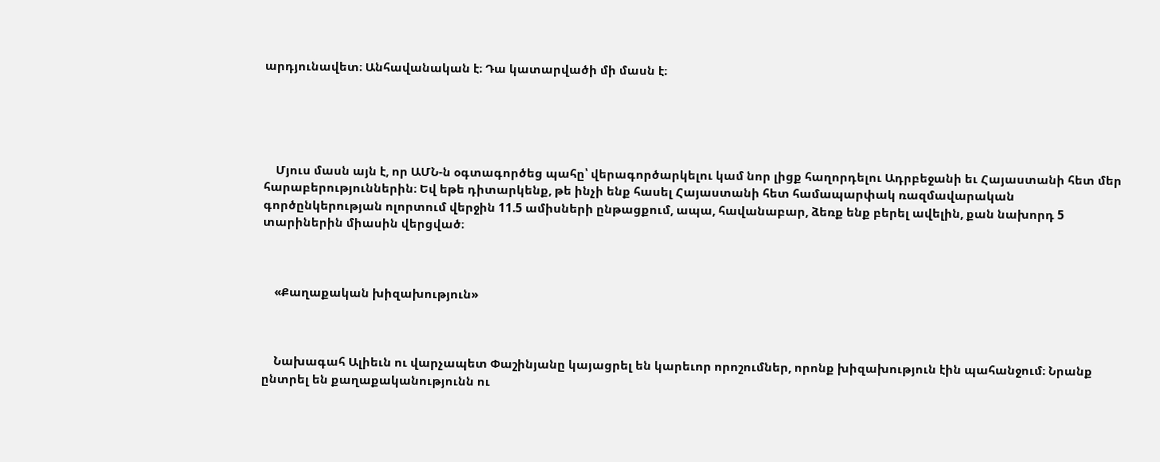արդյունավետ։ Անհավանական է։ Դա կատարվածի մի մասն է։





    Մյուս մասն այն է, որ ԱՄՆ-ն օգտագործեց պահը՝ վերագործարկելու կամ նոր լիցք հաղորդելու Ադրբեջանի եւ Հայաստանի հետ մեր հարաբերություններին։ Եվ եթե դիտարկենք, թե ինչի ենք հասել Հայաստանի հետ համապարփակ ռազմավարական գործընկերության ոլորտում վերջին 11.5 ամիսների ընթացքում, ապա, հավանաբար, ձեռք ենք բերել ավելին, քան նախորդ 5 տարիներին միասին վերցված։



    «Քաղաքական խիզախություն»



    Նախագահ Ալիեւն ու վարչապետ Փաշինյանը կայացրել են կարեւոր որոշումներ, որոնք խիզախություն էին պահանջում։ Նրանք ընտրել են քաղաքականությունն ու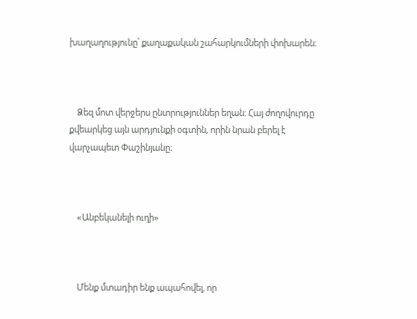խաղաղությունը՝ քաղաքական շահարկումների փոխարեն։



    Ձեզ մոտ վերջերս ընտրություններ եղան։ Հայ ժողովուրդը քվեարկեց այն արդյունքի օգտին, որին նրան բերել է վարչապետ Փաշինյանը։



    «Անբեկանելի ուղի»



    Մենք մտադիր ենք ապահովել, որ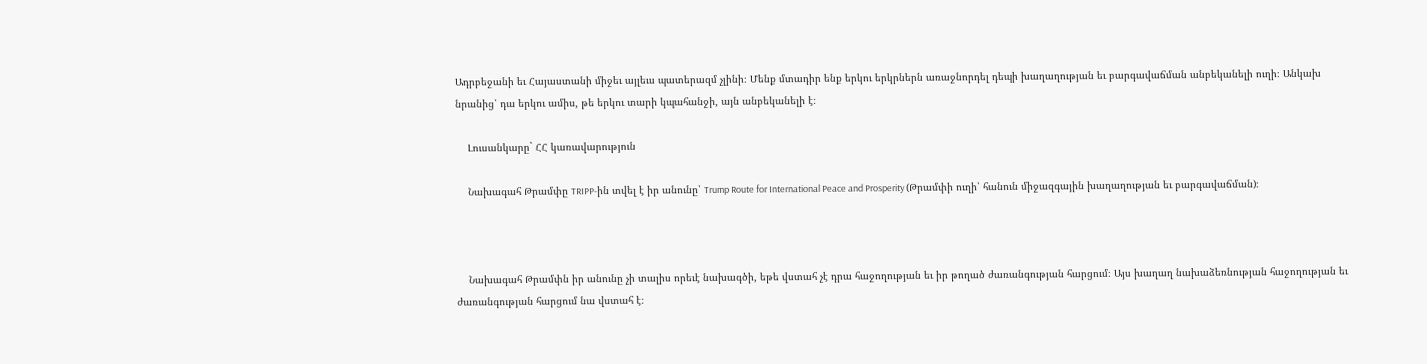Ադրբեջանի եւ Հայաստանի միջեւ այլեւս պատերազմ չլինի։ Մենք մտադիր ենք երկու երկրներն առաջնորդել դեպի խաղաղության եւ բարգավաճման անբեկանելի ուղի։ Անկախ նրանից՝ դա երկու ամիս, թե երկու տարի կպահանջի, այն անբեկանելի է։

    Լուսանկարը` ՀՀ կառավարություն

    Նախագահ Թրամփը TRIPP-ին տվել է իր անունը՝ Trump Route for International Peace and Prosperity (Թրամփի ուղի՝ հանուն միջազգային խաղաղության եւ բարգավաճման)։



    Նախագահ Թրամփն իր անունը չի տալիս որեւէ նախագծի, եթե վստահ չէ դրա հաջողության եւ իր թողած ժառանգության հարցում։ Այս խաղաղ նախաձեռնության հաջողության եւ ժառանգության հարցում նա վստահ է։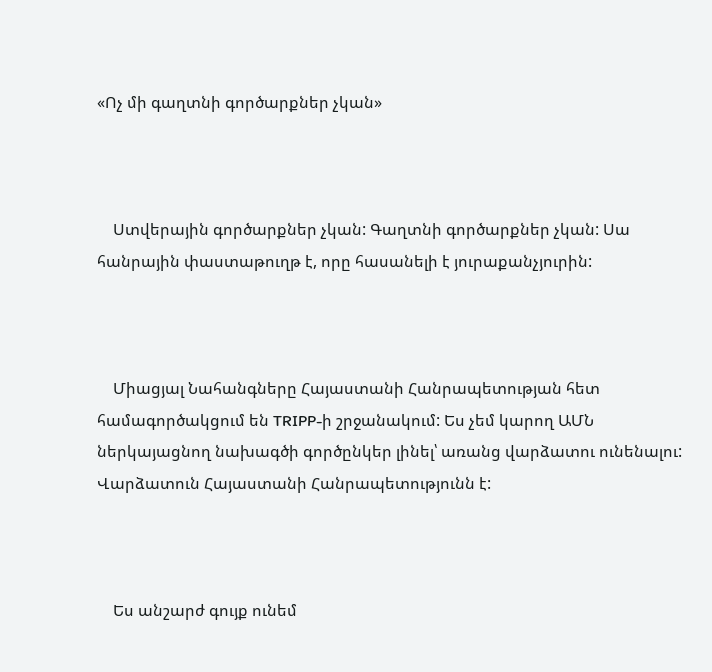«Ոչ մի գաղտնի գործարքներ չկան»



    Ստվերային գործարքներ չկան: Գաղտնի գործարքներ չկան: Սա հանրային փաստաթուղթ է, որը հասանելի է յուրաքանչյուրին:



    Միացյալ Նահանգները Հայաստանի Հանրապետության հետ համագործակցում են TRIPP-ի շրջանակում: Ես չեմ կարող ԱՄՆ ներկայացնող նախագծի գործընկեր լինել՝ առանց վարձատու ունենալու: Վարձատուն Հայաստանի Հանրապետությունն է:



    Ես անշարժ գույք ունեմ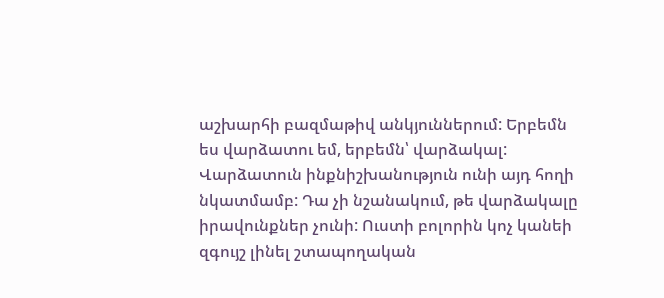աշխարհի բազմաթիվ անկյուններում: Երբեմն ես վարձատու եմ, երբեմն՝ վարձակալ: Վարձատուն ինքնիշխանություն ունի այդ հողի նկատմամբ: Դա չի նշանակում, թե վարձակալը իրավունքներ չունի: Ուստի բոլորին կոչ կանեի զգույշ լինել շտապողական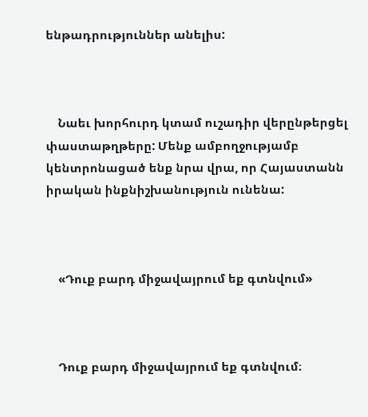ենթադրություններ անելիս:



    Նաեւ խորհուրդ կտամ ուշադիր վերընթերցել փաստաթղթերը: Մենք ամբողջությամբ կենտրոնացած ենք նրա վրա, որ Հայաստանն իրական ինքնիշխանություն ունենա:



    «Դուք բարդ միջավայրում եք գտնվում»



    Դուք բարդ միջավայրում եք գտնվում։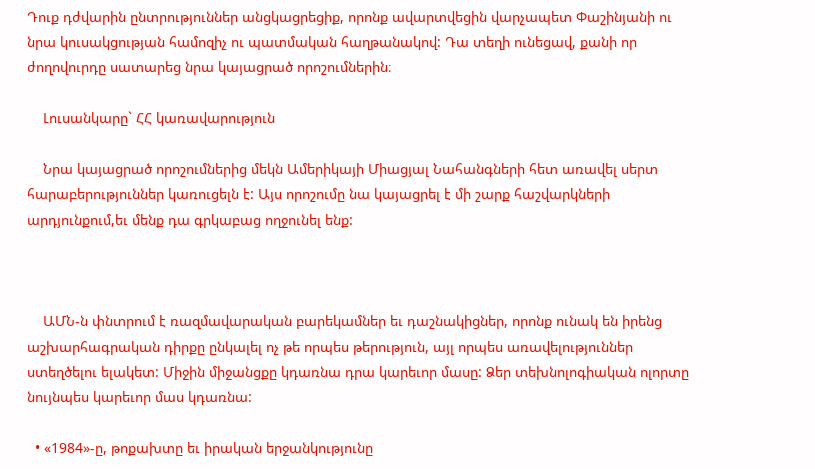Դուք դժվարին ընտրություններ անցկացրեցիք, որոնք ավարտվեցին վարչապետ Փաշինյանի ու նրա կուսակցության համոզիչ ու պատմական հաղթանակով: Դա տեղի ունեցավ, քանի որ ժողովուրդը սատարեց նրա կայացրած որոշումներին։

    Լուսանկարը` ՀՀ կառավարություն

    Նրա կայացրած որոշումներից մեկն Ամերիկայի Միացյալ Նահանգների հետ առավել սերտ հարաբերություններ կառուցելն է: Այս որոշումը նա կայացրել է մի շարք հաշվարկների արդյունքում,եւ մենք դա գրկաբաց ողջունել ենք:



    ԱՄՆ-ն փնտրում է ռազմավարական բարեկամներ եւ դաշնակիցներ, որոնք ունակ են իրենց աշխարհագրական դիրքը ընկալել ոչ թե որպես թերություն, այլ որպես առավելություններ ստեղծելու ելակետ: Միջին միջանցքը կդառնա դրա կարեւոր մասը: Ձեր տեխնոլոգիական ոլորտը նույնպես կարեւոր մաս կդառնա:

  • «1984»-ը, թոքախտը եւ իրական երջանկությունը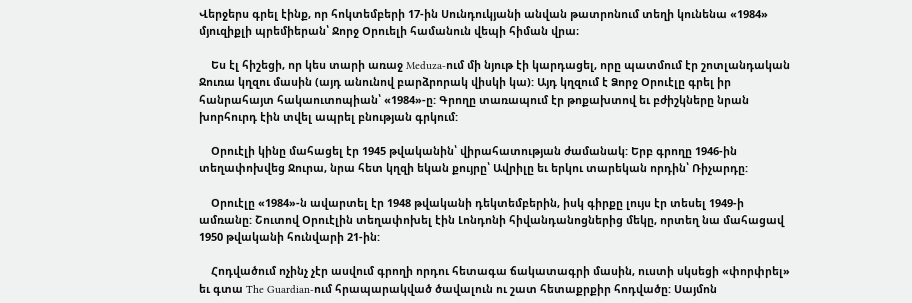Վերջերս գրել էինք, որ հոկտեմբերի 17-ին Սունդուկյանի անվան թատրոնում տեղի կունենա «1984» մյուզիքլի պրեմիերան՝ Ջորջ Օրուելի համանուն վեպի հիման վրա։

    Ես էլ հիշեցի, որ կես տարի առաջ Meduza-ում մի նյութ էի կարդացել, որը պատմում էր շոտլանդական Ջուռա կղզու մասին (այդ անունով բարձրորակ վիսկի կա): Այդ կղզում է Ձորջ Օրուէլը գրել իր հանրահայտ հակաուտոպիան՝ «1984»-ը: Գրողը տառապում էր թոքախտով եւ բժիշկները նրան խորհուրդ էին տվել ապրել բնության գրկում:

    Օրուէլի կինը մահացել էր 1945 թվականին՝ վիրահատության ժամանակ: Երբ գրողը 1946-ին տեղափոխվեց Ջուրա, նրա հետ կղզի եկան քույրը՝ Ավրիլը եւ երկու տարեկան որդին՝ Ռիչարդը:

    Օրուէլը «1984»-ն ավարտել էր 1948 թվականի դեկտեմբերին, իսկ գիրքը լույս էր տեսել 1949-ի ամռանը: Շուտով Օրուէլին տեղափոխել էին Լոնդոնի հիվանդանոցներից մեկը, որտեղ նա մահացավ 1950 թվականի հունվարի 21-ին:

    Հոդվածում ոչինչ չէր ասվում գրողի որդու հետագա ճակատագրի մասին, ուստի սկսեցի «փորփրել» եւ գտա The Guardian-ում հրապարակված ծավալուն ու շատ հետաքրքիր հոդվածը: Սայմոն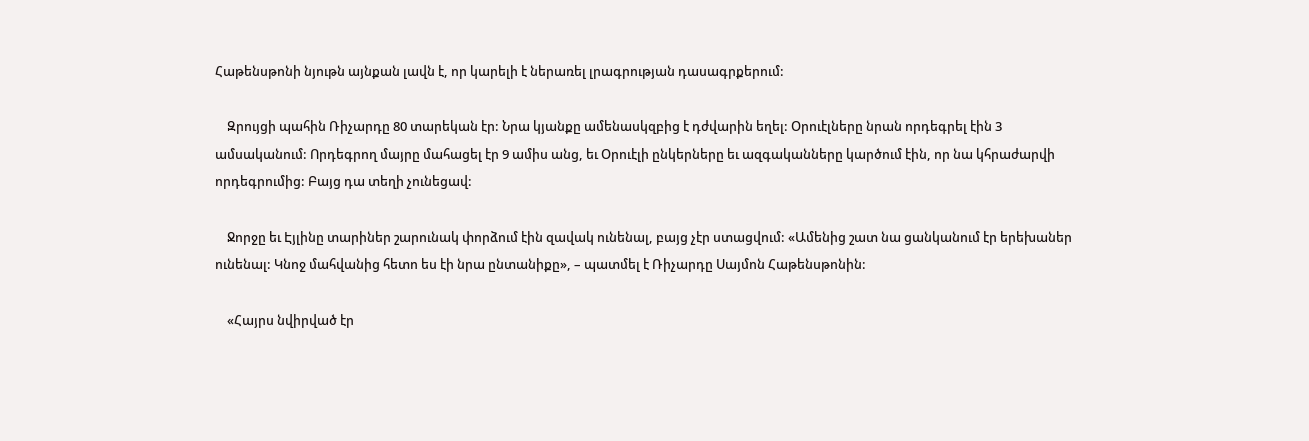Հաթենսթոնի նյութն այնքան լավն է, որ կարելի է ներառել լրագրության դասագրքերում:

    Զրույցի պահին Ռիչարդը 80 տարեկան էր: Նրա կյանքը ամենասկզբից է դժվարին եղել: Օրուէլները նրան որդեգրել էին 3 ամսականում: Որդեգրող մայրը մահացել էր 9 ամիս անց, եւ Օրուէլի ընկերները եւ ազգականները կարծում էին, որ նա կհրաժարվի որդեգրումից: Բայց դա տեղի չունեցավ:

    Ջորջը եւ Էյլինը տարիներ շարունակ փորձում էին զավակ ունենալ, բայց չէր ստացվում: «Ամենից շատ նա ցանկանում էր երեխաներ ունենալ: Կնոջ մահվանից հետո ես էի նրա ընտանիքը», – պատմել է Ռիչարդը Սայմոն Հաթենսթոնին:

    «Հայրս նվիրված էր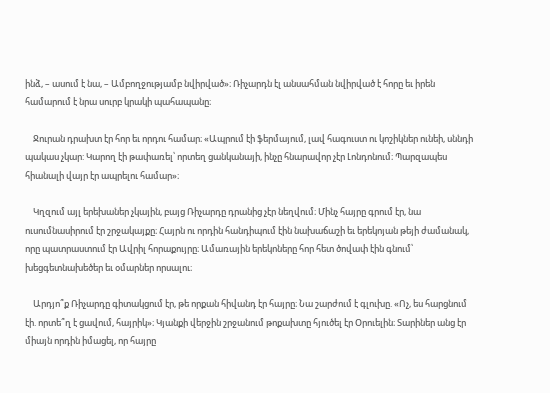ինձ, – ասում է նա, – Ամբողջությամբ նվիրված»։ Ռիչարդն էլ անսահման նվիրված է հորը եւ իրեն համարում է նրա սուրբ կրակի պահապանը։

    Ջուրան դրախտ էր հոր եւ որդու համար։ «Ապրում էի ֆերմայում, լավ հագուստ ու կոշիկներ ունեի, սննդի պակաս չկար: Կարող էի թափառել՝ որտեղ ցանկանայի, ինչը հնարավոր չէր Լոնդոնում։ Պարզապես հիանալի վայր էր ապրելու համար»։

    Կղզում այլ երեխաներ չկային, բայց Ռիչարդը դրանից չէր նեղվում։ Մինչ հայրը գրում էր, նա ուսումնասիրում էր շրջակայքը։ Հայրն ու որդին հանդիպում էին նախաճաշի եւ երեկոյան թեյի ժամանակ, որը պատրաստում էր Ավրիլ հորաքույրը։ Ամառային երեկոները հոր հետ ծովափ էին գնում՝ խեցգետնախեծեր եւ օմարներ որսալու։

    Արդյո՞ք Ռիչարդը գիտակցում էր, թե որքան հիվանդ էր հայրը։ Նա շարժում է գլուխը. «Ոչ, ես հարցնում էի. որտե՞ղ է ցավում, հայրիկ»։ Կյանքի վերջին շրջանում թոքախտը հյուծել էր Օրուելին։ Տարիներ անց էր միայն որդին իմացել, որ հայրը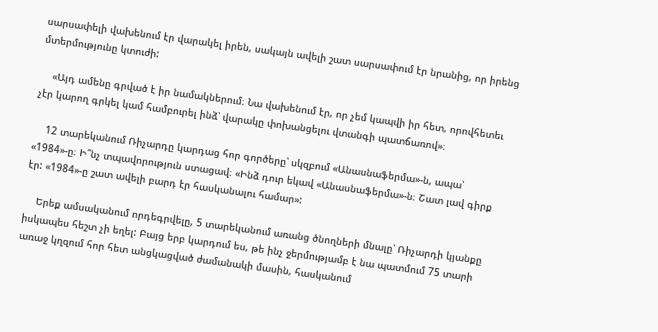սարսափելի վախենում էր վարակել իրեն, սակայն ավելի շատ սարսափում էր նրանից, որ իրենց մտերմությունը կտուժի:

    «Այդ ամենը գրված է իր նամակներում։ Նա վախենում էր, որ չեմ կապվի իր հետ, որովհետեւ չէր կարող գրկել կամ համբուրել ինձ՝ վարակը փոխանցելու վտանգի պատճառով»։

    12 տարեկանում Ռիչարդը կարդաց հոր գործերը՝ սկզբում «Անասնաֆերմա»-ն, ապա՝ «1984»-ը։ Ի՞նչ տպավորություն ստացավ։ «Ինձ դուր եկավ «Անասնաֆերմա»-ն։ Շատ լավ գիրք էր: «1984»-ը շատ ավելի բարդ էր հասկանալու համար»:

    Երեք ամսականում որդեգրվելը, 5 տարեկանում առանց ծնողների մնալը՝ Ռիչարդի կյանքը իսկապես հեշտ չի եղել: Բայց երբ կարդում ես, թե ինչ ջերմությամբ է նա պատմում 75 տարի առաջ կղզում հոր հետ անցկացված ժամանակի մասին, հասկանում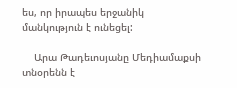ես, որ իրապես երջանիկ մանկություն է ունեցել:

    Արա Թադեւոսյանը Մեդիամաքսի տնօրենն է